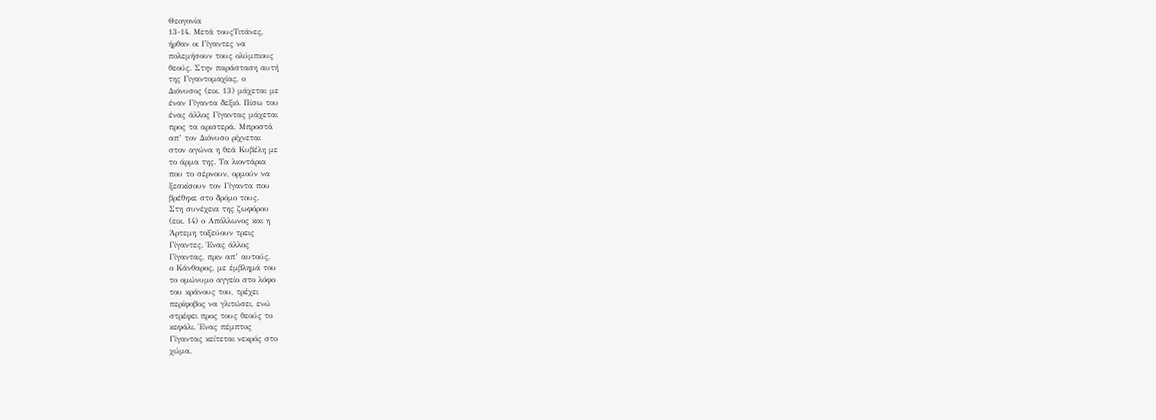Θεογονία
13-14. Μετά τουςΤιτάνες,
ήρθαν οι Γίγαντες να
πολεμήσουν τους ολύμπιους
θεούς. Στην παράσταση αυτή
της Γιγαντομαχίας, ο
Διόνυσος (εικ. 13) μάχεται με
έναν Γίγαντα δεξιό. Πίσω του
ένας άλλος Γίγαντας μάχεται
προς τα αριστερά. Μπροστά
απ’ τον Διόνυσο ρίχνεται
στον αγώνα η θεά Κυβέλη με
το άρμα της. Τα λιοντάρια
που το σέρνουν, ορμούν να
ξεσκίσουν τον Γίγαντα που
βρέθηκε στο δρόμο τους.
Στη συνέχεια της ζωφόρου
(εικ. 14) ο Απόλλωνος και η
Άρτεμη τοξεύουν τρεις
Γίγαντες. Ένας άλλος
Γίγαντας, πριν απ’ αυτούς,
ο Κάνθαρος, με έμβλημά του
το ομώνυμο αγγείο στο λόφο
του κράνους του, τρέχει
περίφοβος να γλιτώσει, ενώ
στρέφει προς τους θεούς το
κεφάλι. Ένας πέμπτος
Γίγαντας κείτεται νεκρός στο
χώμα.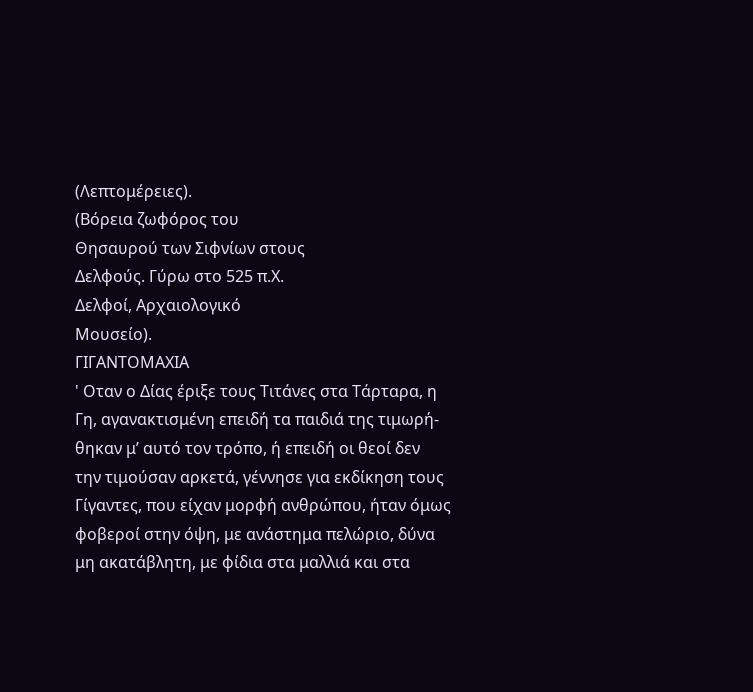(Λεπτομέρειες).
(Βόρεια ζωφόρος του
Θησαυρού των Σιφνίων στους
Δελφούς. Γύρω στο 525 π.Χ.
Δελφοί, Αρχαιολογικό
Μουσείο).
ΓΙΓΑΝΤΟΜΑΧΙΑ
' Οταν ο Δίας έριξε τους Τιτάνες στα Τάρταρα, η
Γη, αγανακτισμένη επειδή τα παιδιά της τιμωρή-
θηκαν μ’ αυτό τον τρόπο, ή επειδή οι θεοί δεν
την τιμούσαν αρκετά, γέννησε για εκδίκηση τους
Γίγαντες, που είχαν μορφή ανθρώπου, ήταν όμως
φοβεροί στην όψη, με ανάστημα πελώριο, δύνα
μη ακατάβλητη, με φίδια στα μαλλιά και στα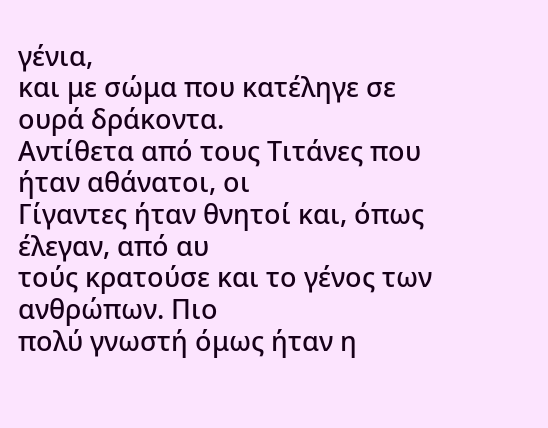γένια,
και με σώμα που κατέληγε σε ουρά δράκοντα.
Αντίθετα από τους Τιτάνες που ήταν αθάνατοι, οι
Γίγαντες ήταν θνητοί και, όπως έλεγαν, από αυ
τούς κρατούσε και το γένος των ανθρώπων. Πιο
πολύ γνωστή όμως ήταν η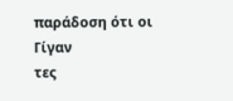παράδοση ότι οι Γίγαν
τες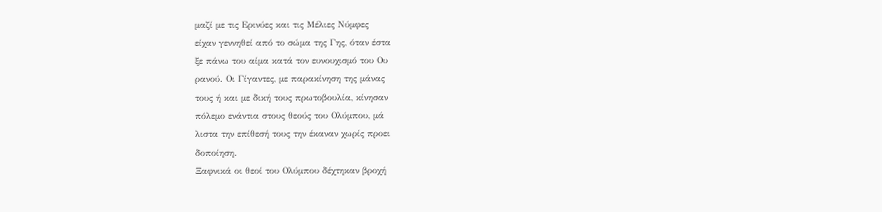μαζί με τις Ερινύες και τις Μέλιες Νύμφες
είχαν γεννηθεί από το σώμα της Γης, όταν έστα
ξε πάνω του αίμα κατά τον ευνουχισμό του Ου
ρανού. Οι Γίγαντες, με παρακίνηση της μάνας
τους ή και με δική τους πρωτοβουλία, κίνησαν
πόλεμο ενάντια στους θεούς του Ολύμπου, μά
λιστα την επίθεσή τους την έκαναν χωρίς προει
δοποίηση.
Ξαφνικά οι θεοί του Ολύμπου δέχτηκαν βροχή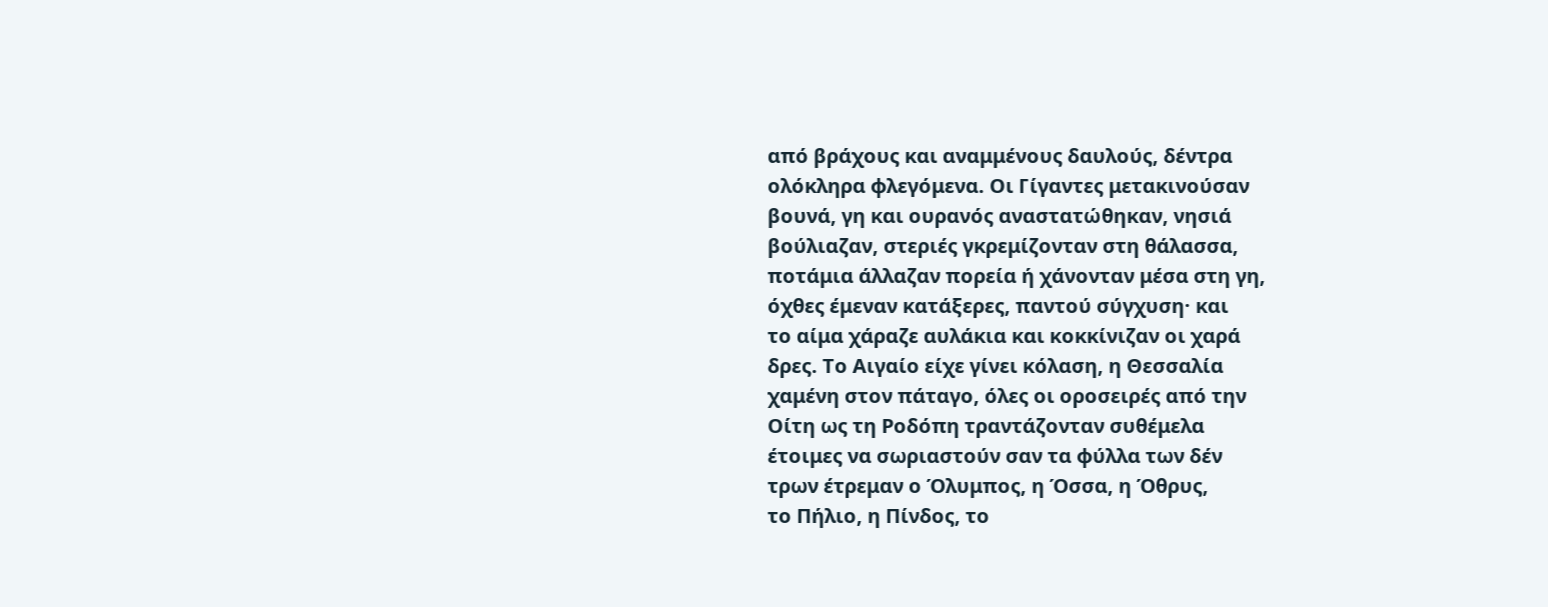από βράχους και αναμμένους δαυλούς, δέντρα
ολόκληρα φλεγόμενα. Οι Γίγαντες μετακινούσαν
βουνά, γη και ουρανός αναστατώθηκαν, νησιά
βούλιαζαν, στεριές γκρεμίζονταν στη θάλασσα,
ποτάμια άλλαζαν πορεία ή χάνονταν μέσα στη γη,
όχθες έμεναν κατάξερες, παντού σύγχυση· και
το αίμα χάραζε αυλάκια και κοκκίνιζαν οι χαρά
δρες. Το Αιγαίο είχε γίνει κόλαση, η Θεσσαλία
χαμένη στον πάταγο, όλες οι οροσειρές από την
Οίτη ως τη Ροδόπη τραντάζονταν συθέμελα
έτοιμες να σωριαστούν σαν τα φύλλα των δέν
τρων έτρεμαν ο Όλυμπος, η Όσσα, η Όθρυς,
το Πήλιο, η Πίνδος, το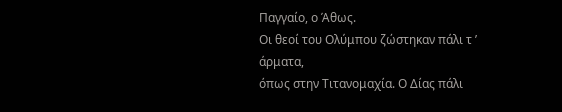Παγγαίο, ο Άθως.
Οι θεοί του Ολύμπου ζώστηκαν πάλι τ ’ άρματα,
όπως στην Τιτανομαχία. Ο Δίας πάλι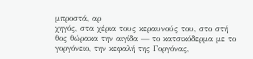μπροστά, αρ
χηγός, στα χέρια τους κεραυνούς του, στο στή
θος θώρακα την αιγίδα — το κατσικόδερμα με το
γοργόνειο, την κεφαλή της Γοργόνας,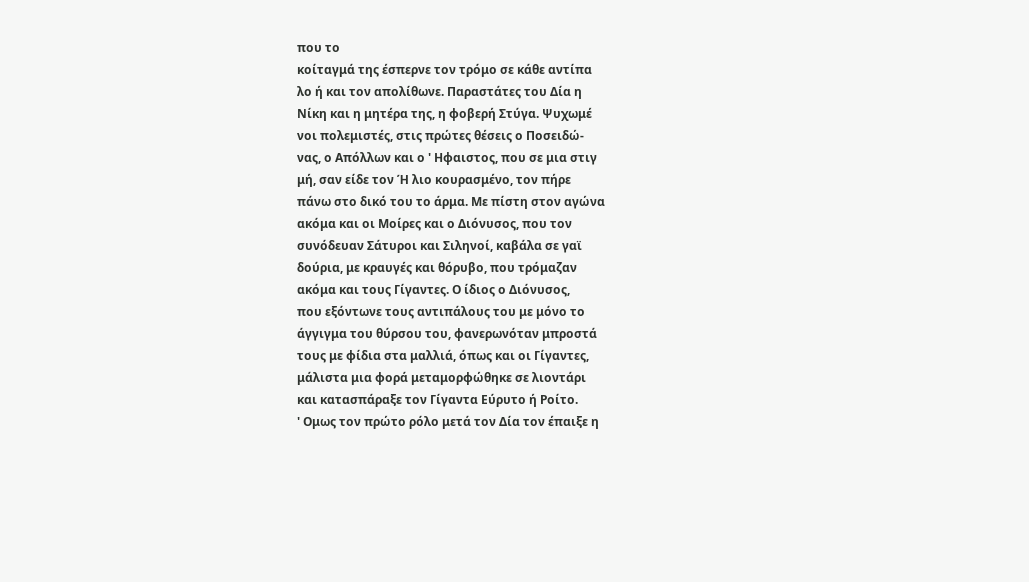που το
κοίταγμά της έσπερνε τον τρόμο σε κάθε αντίπα
λο ή και τον απολίθωνε. Παραστάτες του Δία η
Νίκη και η μητέρα της, η φοβερή Στύγα. Ψυχωμέ
νοι πολεμιστές, στις πρώτες θέσεις ο Ποσειδώ-
νας, ο Απόλλων και ο ' Ηφαιστος, που σε μια στιγ
μή, σαν είδε τον Ή λιο κουρασμένο, τον πήρε
πάνω στο δικό του το άρμα. Με πίστη στον αγώνα
ακόμα και οι Μοίρες και ο Διόνυσος, που τον
συνόδευαν Σάτυροι και Σιληνοί, καβάλα σε γαϊ
δούρια, με κραυγές και θόρυβο, που τρόμαζαν
ακόμα και τους Γίγαντες. Ο ίδιος ο Διόνυσος,
που εξόντωνε τους αντιπάλους του με μόνο το
άγγιγμα του θύρσου του, φανερωνόταν μπροστά
τους με φίδια στα μαλλιά, όπως και οι Γίγαντες,
μάλιστα μια φορά μεταμορφώθηκε σε λιοντάρι
και κατασπάραξε τον Γίγαντα Εύρυτο ή Ροίτο.
' Ομως τον πρώτο ρόλο μετά τον Δία τον έπαιξε η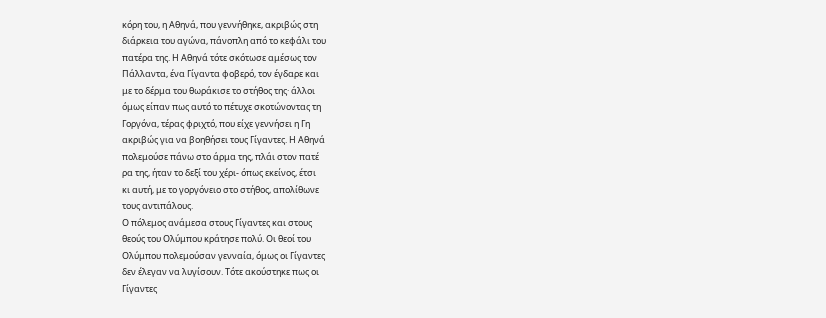κόρη του, η Αθηνά, που γεννήθηκε, ακριβώς στη
διάρκεια του αγώνα, πάνοπλη από το κεφάλι του
πατέρα της. Η Αθηνά τότε σκότωσε αμέσως τον
Πάλλαντα, ένα Γίγαντα φοβερό, τον έγδαρε και
με το δέρμα του θωράκισε το στήθος της· άλλοι
όμως είπαν πως αυτό το πέτυχε σκοτώνοντας τη
Γοργόνα, τέρας φριχτό, που είχε γεννήσει η Γη
ακριβώς για να βοηθήσει τους Γίγαντες. Η Αθηνά
πολεμούσε πάνω στο άρμα της, πλάι στον πατέ
ρα της, ήταν το δεξί του χέρι- όπως εκείνος, έτσι
κι αυτή, με το γοργόνειο στο στήθος, απολίθωνε
τους αντιπάλους.
Ο πόλεμος ανάμεσα στους Γίγαντες και στους
θεούς του Ολύμπου κράτησε πολύ. Οι θεοί του
Ολύμπου πολεμούσαν γενναία, όμως οι Γίγαντες
δεν έλεγαν να λυγίσουν. Τότε ακούστηκε πως οι
Γίγαντες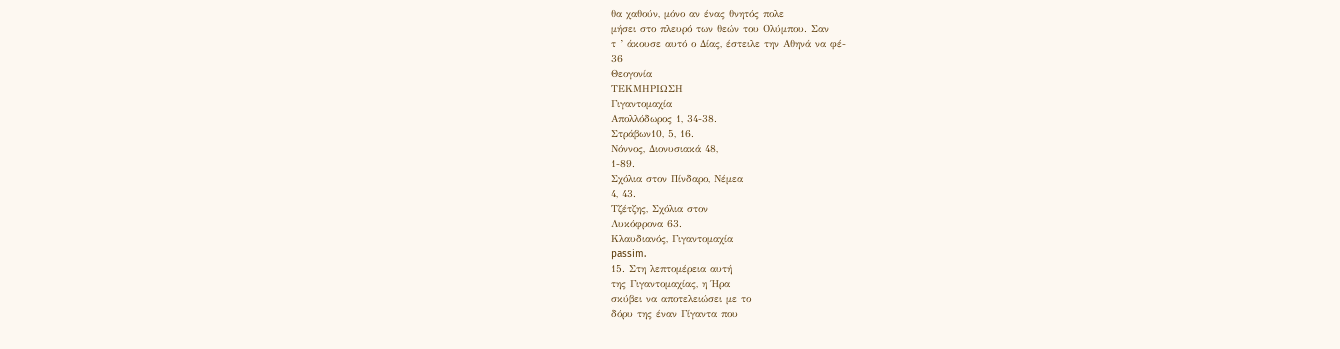θα χαθούν, μόνο αν ένας θνητός πολε
μήσει στο πλευρό των θεών του Ολύμπου. Σαν
τ ’ άκουσε αυτό ο Δίας, έστειλε την Αθηνά να φέ-
36
Θεογονία
ΤΕΚΜΗΡΙΩΣΗ
Γιγαντομαχία
Απολλόδωρος 1, 34-38.
Στράβων10, 5, 16.
Νόννος, Διονυσιακά 48,
1-89.
Σχόλια στον Πίνδαρο, Νέμεα
4, 43.
Τζέτζης, Σχόλια στον
Λυκόφρονα 63.
Κλαυδιανός, Γιγαντομαχία
passim.
15. Στη λεπτομέρεια αυτή
της Γιγαντομαχίας, η Ήρα
σκύβει να αποτελειώσει με το
δόρυ της έναν Γίγαντα που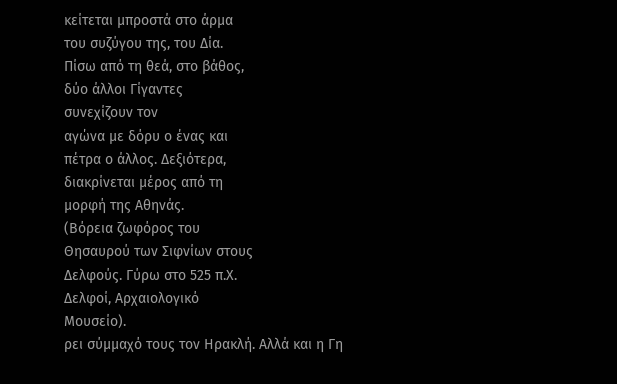κείτεται μπροστά στο άρμα
του συζύγου της, του Δία.
Πίσω από τη θεά, στο βάθος,
δύο άλλοι Γίγαντες
συνεχίζουν τον
αγώνα με δόρυ ο ένας και
πέτρα ο άλλος. Δεξιότερα,
διακρίνεται μέρος από τη
μορφή της Αθηνάς.
(Βόρεια ζωφόρος του
Θησαυρού των Σιφνίων στους
Δελφούς. Γύρω στο 525 π.Χ.
Δελφοί, Αρχαιολογικό
Μουσείο).
ρει σύμμαχό τους τον Ηρακλή. Αλλά και η Γη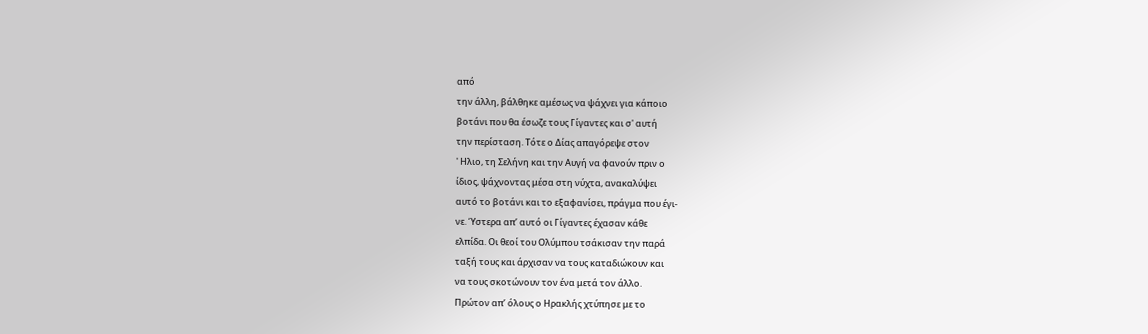από
την άλλη, βάλθηκε αμέσως να ψάχνει για κάποιο
βοτάνι που θα έσωζε τους Γίγαντες και σ' αυτή
την περίσταση. Τότε ο Δίας απαγόρεψε στον
' Ηλιο, τη Σελήνη και την Αυγή να φανούν πριν ο
ίδιος, ψάχνοντας μέσα στη νύχτα, ανακαλύψει
αυτό το βοτάνι και το εξαφανίσει, πράγμα που έγι-
νε. Ύστερα απ’ αυτό οι Γίγαντες έχασαν κάθε
ελπίδα. Οι θεοί του Ολύμπου τσάκισαν την παρά
ταξή τους και άρχισαν να τους καταδιώκουν και
να τους σκοτώνουν τον ένα μετά τον άλλο.
Πρώτον απ’ όλους ο Ηρακλής χτύπησε με το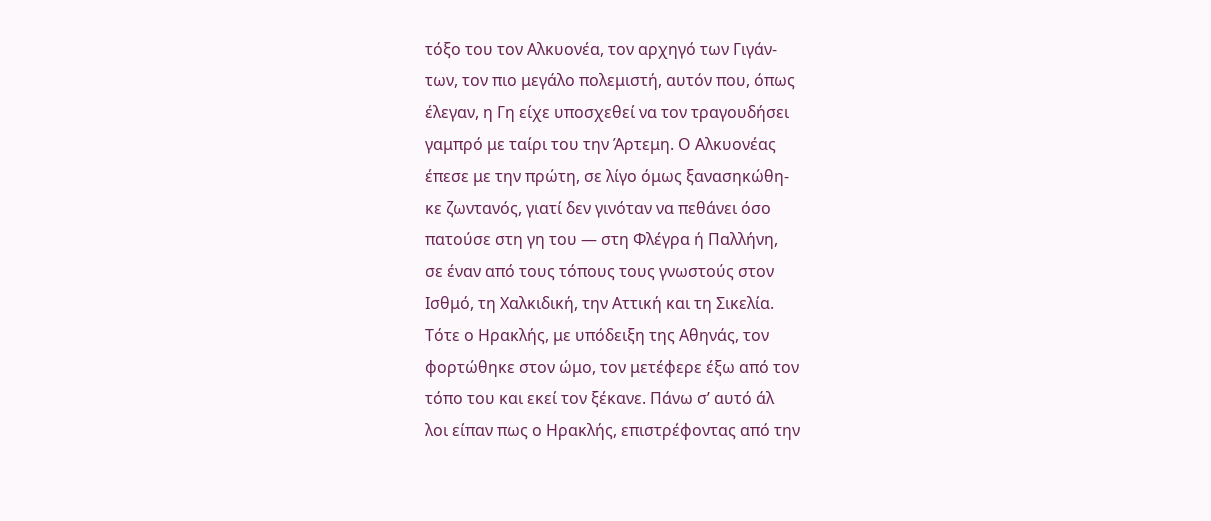τόξο του τον Αλκυονέα, τον αρχηγό των Γιγάν-
των, τον πιο μεγάλο πολεμιστή, αυτόν που, όπως
έλεγαν, η Γη είχε υποσχεθεί να τον τραγουδήσει
γαμπρό με ταίρι του την Άρτεμη. Ο Αλκυονέας
έπεσε με την πρώτη, σε λίγο όμως ξανασηκώθη-
κε ζωντανός, γιατί δεν γινόταν να πεθάνει όσο
πατούσε στη γη του — στη Φλέγρα ή Παλλήνη,
σε έναν από τους τόπους τους γνωστούς στον
Ισθμό, τη Χαλκιδική, την Αττική και τη Σικελία.
Τότε ο Ηρακλής, με υπόδειξη της Αθηνάς, τον
φορτώθηκε στον ώμο, τον μετέφερε έξω από τον
τόπο του και εκεί τον ξέκανε. Πάνω σ’ αυτό άλ
λοι είπαν πως ο Ηρακλής, επιστρέφοντας από την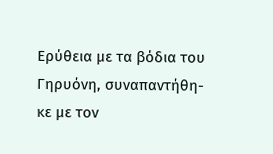Ερύθεια με τα βόδια του Γηρυόνη, συναπαντήθη-
κε με τον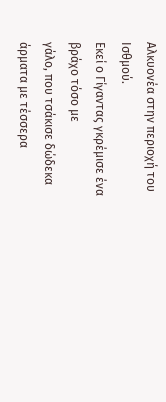Αλκυονέα στην περιοχή του Ισθμού.
Εκεί ο Γίγαντας γκρέμισε ένα βράχο τόσο με
γάλο, που τσάκισε δώδεκα άρματα με τέσσερα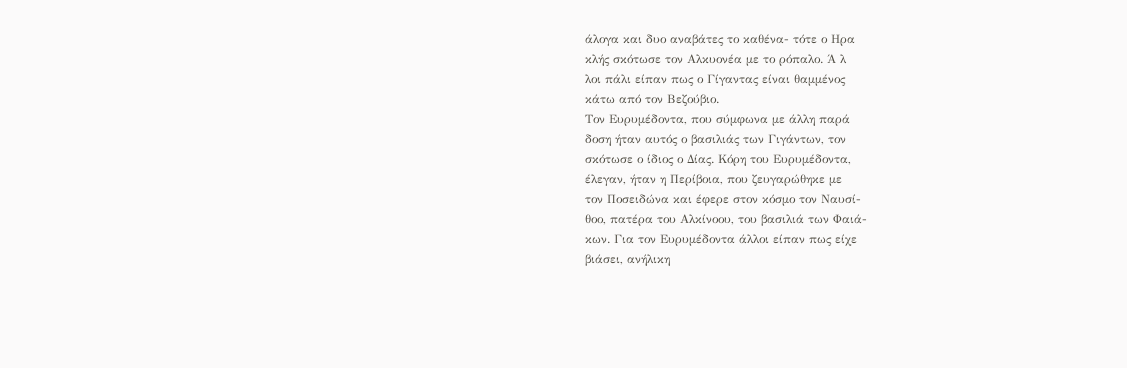άλογα και δυο αναβάτες το καθένα- τότε ο Ηρα
κλής σκότωσε τον Αλκυονέα με το ρόπαλο. Ά λ
λοι πάλι είπαν πως ο Γίγαντας είναι θαμμένος
κάτω από τον Βεζούβιο.
Τον Ευρυμέδοντα, που σύμφωνα με άλλη παρά
δοση ήταν αυτός ο βασιλιάς των Γιγάντων, τον
σκότωσε ο ίδιος ο Δίας. Κόρη του Ευρυμέδοντα,
έλεγαν, ήταν η Περίβοια, που ζευγαρώθηκε με
τον Ποσειδώνα και έφερε στον κόσμο τον Ναυσί-
θοο, πατέρα του Αλκίνοου, του βασιλιά των Φαιά-
κων. Για τον Ευρυμέδοντα άλλοι είπαν πως είχε
βιάσει, ανήλικη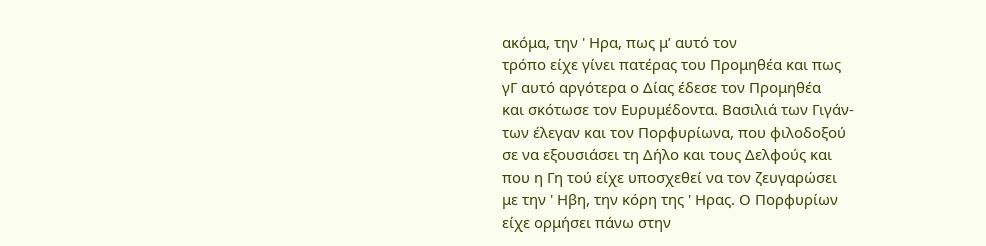ακόμα, την ' Ηρα, πως μ’ αυτό τον
τρόπο είχε γίνει πατέρας του Προμηθέα και πως
γΓ αυτό αργότερα ο Δίας έδεσε τον Προμηθέα
και σκότωσε τον Ευρυμέδοντα. Βασιλιά των Γιγάν-
των έλεγαν και τον Πορφυρίωνα, που φιλοδοξού
σε να εξουσιάσει τη Δήλο και τους Δελφούς και
που η Γη τού είχε υποσχεθεί να τον ζευγαρώσει
με την ' Ηβη, την κόρη της ' Ηρας. Ο Πορφυρίων
είχε ορμήσει πάνω στην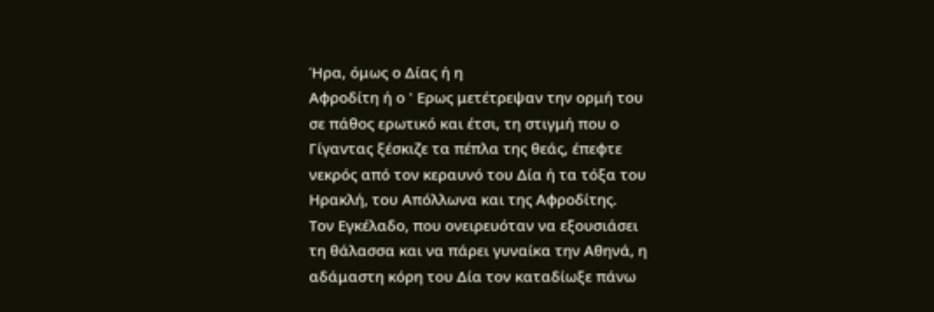Ήρα, όμως ο Δίας ή η
Αφροδίτη ή ο ' Ερως μετέτρεψαν την ορμή του
σε πάθος ερωτικό και έτσι, τη στιγμή που ο
Γίγαντας ξέσκιζε τα πέπλα της θεάς, έπεφτε
νεκρός από τον κεραυνό του Δία ή τα τόξα του
Ηρακλή, του Απόλλωνα και της Αφροδίτης.
Τον Εγκέλαδο, που ονειρευόταν να εξουσιάσει
τη θάλασσα και να πάρει γυναίκα την Αθηνά, η
αδάμαστη κόρη του Δία τον καταδίωξε πάνω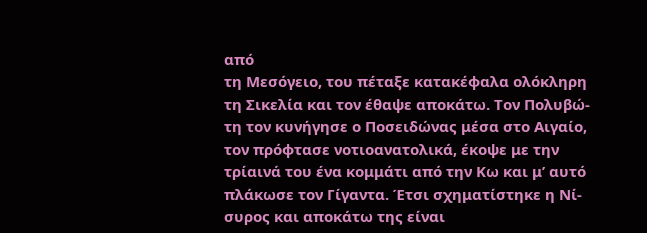από
τη Μεσόγειο, του πέταξε κατακέφαλα ολόκληρη
τη Σικελία και τον έθαψε αποκάτω. Τον Πολυβώ-
τη τον κυνήγησε ο Ποσειδώνας μέσα στο Αιγαίο,
τον πρόφτασε νοτιοανατολικά, έκοψε με την
τρίαινά του ένα κομμάτι από την Κω και μ’ αυτό
πλάκωσε τον Γίγαντα. Έτσι σχηματίστηκε η Νί-
συρος και αποκάτω της είναι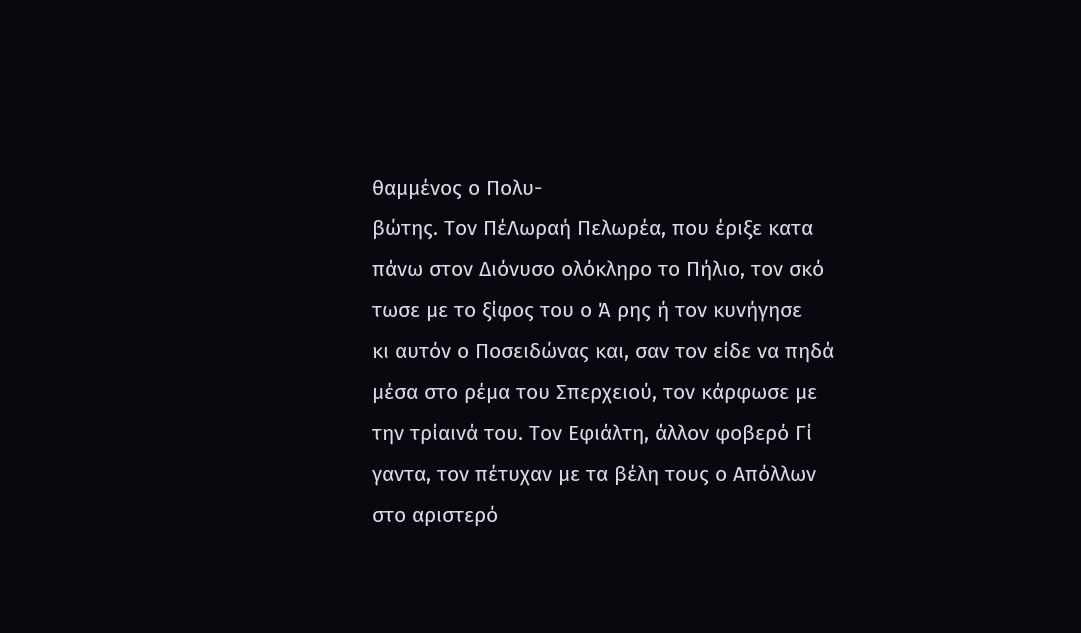θαμμένος ο Πολυ-
βώτης. Τον ΠέΛωραή Πελωρέα, που έριξε κατα
πάνω στον Διόνυσο ολόκληρο το Πήλιο, τον σκό
τωσε με το ξίφος του ο Ά ρης ή τον κυνήγησε
κι αυτόν ο Ποσειδώνας και, σαν τον είδε να πηδά
μέσα στο ρέμα του Σπερχειού, τον κάρφωσε με
την τρίαινά του. Τον Εφιάλτη, άλλον φοβερό Γί
γαντα, τον πέτυχαν με τα βέλη τους ο Απόλλων
στο αριστερό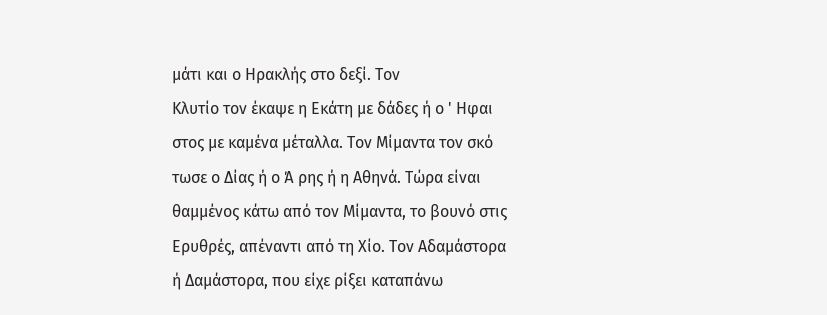μάτι και ο Ηρακλής στο δεξί. Τον
Κλυτίο τον έκαψε η Εκάτη με δάδες ή ο ' Ηφαι
στος με καμένα μέταλλα. Τον Μίμαντα τον σκό
τωσε ο Δίας ή ο Ά ρης ή η Αθηνά. Τώρα είναι
θαμμένος κάτω από τον Μίμαντα, το βουνό στις
Ερυθρές, απέναντι από τη Χίο. Τον Αδαμάστορα
ή Δαμάστορα, που είχε ρίξει καταπάνω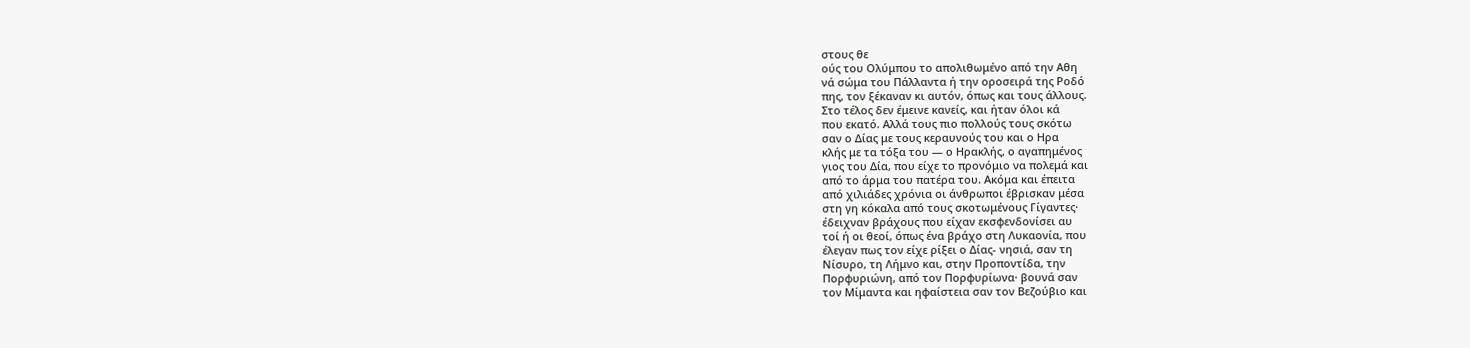στους θε
ούς του Ολύμπου το απολιθωμένο από την Αθη
νά σώμα του Πάλλαντα ή την οροσειρά της Ροδό
πης, τον ξέκαναν κι αυτόν, όπως και τους άλλους.
Στο τέλος δεν έμεινε κανείς, και ήταν όλοι κά
που εκατό. Αλλά τους πιο πολλούς τους σκότω
σαν ο Δίας με τους κεραυνούς του και ο Ηρα
κλής με τα τόξα του — ο Ηρακλής, ο αγαπημένος
γιος του Δία, που είχε το προνόμιο να πολεμά και
από το άρμα του πατέρα του. Ακόμα και έπειτα
από χιλιάδες χρόνια οι άνθρωποι έβρισκαν μέσα
στη γη κόκαλα από τους σκοτωμένους Γίγαντες·
έδειχναν βράχους που είχαν εκσφενδονίσει αυ
τοί ή οι θεοί, όπως ένα βράχο στη Λυκαονία, που
έλεγαν πως τον είχε ρίξει ο Δίας- νησιά, σαν τη
Νίσυρο, τη Λήμνο και, στην Προποντίδα, την
Πορφυριώνη, από τον Πορφυρίωνα· βουνά σαν
τον Μίμαντα και ηφαίστεια σαν τον Βεζούβιο και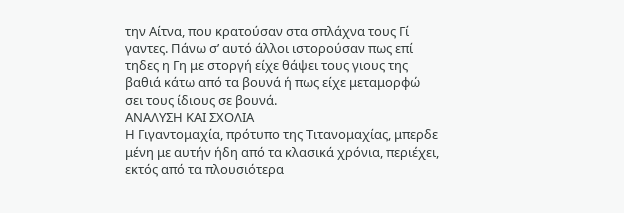την Αίτνα, που κρατούσαν στα σπλάχνα τους Γί
γαντες. Πάνω σ’ αυτό άλλοι ιστορούσαν πως επί
τηδες η Γη με στοργή είχε θάψει τους γιους της
βαθιά κάτω από τα βουνά ή πως είχε μεταμορφώ
σει τους ίδιους σε βουνά.
ΑΝΑΛΥΣΗ ΚΑΙ ΣΧΟΛΙΑ
Η Γιγαντομαχία, πρότυπο της Τιτανομαχίας, μπερδε
μένη με αυτήν ήδη από τα κλασικά χρόνια, περιέχει,
εκτός από τα πλουσιότερα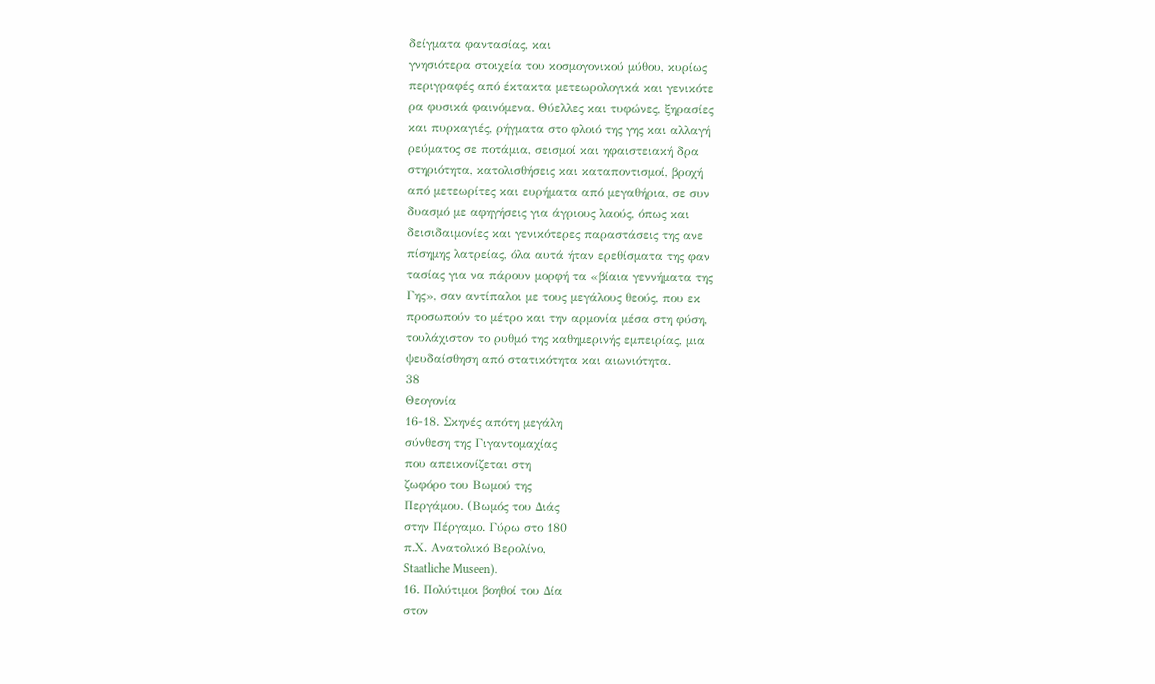δείγματα φαντασίας, και
γνησιότερα στοιχεία του κοσμογονικού μύθου, κυρίως
περιγραφές από έκτακτα μετεωρολογικά και γενικότε
ρα φυσικά φαινόμενα. Θύελλες και τυφώνες, ξηρασίες
και πυρκαγιές, ρήγματα στο φλοιό της γης και αλλαγή
ρεύματος σε ποτάμια, σεισμοί και ηφαιστειακή δρα
στηριότητα, κατολισθήσεις και καταποντισμοί, βροχή
από μετεωρίτες και ευρήματα από μεγαθήρια, σε συν
δυασμό με αφηγήσεις για άγριους λαούς, όπως και
δεισιδαιμονίες και γενικότερες παραστάσεις της ανε
πίσημης λατρείας, όλα αυτά ήταν ερεθίσματα της φαν
τασίας για να πάρουν μορφή τα «βίαια γεννήματα της
Γης», σαν αντίπαλοι με τους μεγάλους θεούς, που εκ
προσωπούν το μέτρο και την αρμονία μέσα στη φύση,
τουλάχιστον το ρυθμό της καθημερινής εμπειρίας, μια
ψευδαίσθηση από στατικότητα και αιωνιότητα.
38
Θεογονία
16-18. Σκηνές απότη μεγάλη
σύνθεση της Γιγαντομαχίας
που απεικονίζεται στη
ζωφόρο του Βωμού της
Περγάμου. (Βωμός του Διάς
στην Πέργαμο. Γύρω στο 180
π.Χ. Ανατολικό Βερολίνο,
Staatliche Museen).
16. Πολύτιμοι βοηθοί του Δία
στον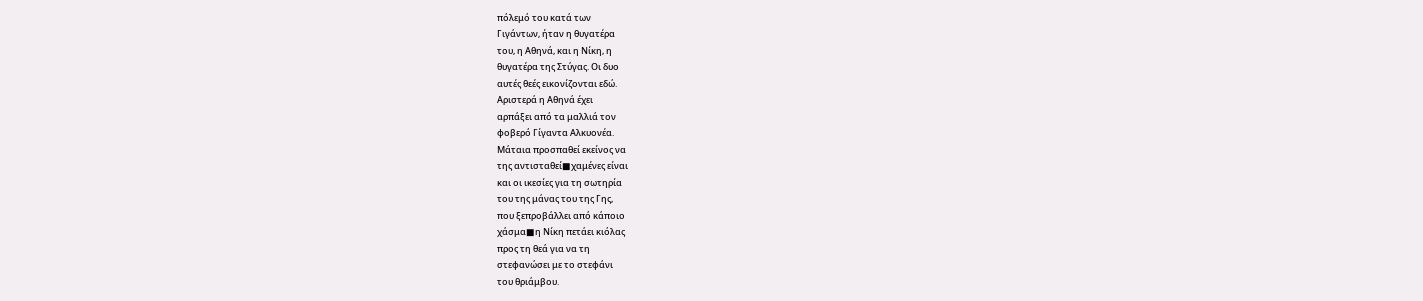πόλεμό του κατά των
Γιγάντων, ήταν η θυγατέρα
του, η Αθηνά, και η Νίκη, η
θυγατέρα της Στύγας. Οι δυο
αυτές θεές εικονίζονται εδώ.
Αριστερά η Αθηνά έχει
αρπάξει από τα μαλλιά τον
φοβερό Γίγαντα Αλκυονέα.
Μάταια προσπαθεί εκείνος να
της αντισταθεί■χαμένες είναι
και οι ικεσίες για τη σωτηρία
του της μάνας του της Γης,
που ξεπροβάλλει από κάποιο
χάσμα■η Νίκη πετάει κιόλας
προς τη θεά για να τη
στεφανώσει με το στεφάνι
του θριάμβου.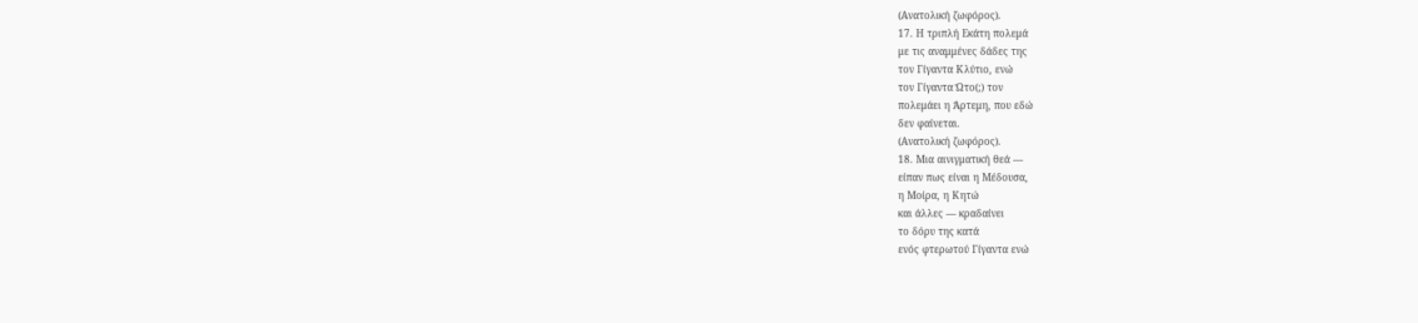(Ανατολική ζωφόρος).
17. Η τριπλή Εκάτη πολεμά
με τις αναμμένες δάδες της
τον Γίγαντα Κλύτιο, ενώ
τον Γίγαντα Ώτο(;) τον
πολεμάει η Άρτεμη, που εδώ
δεν φαίνεται.
(Ανατολική ζωφόρος).
18. Μια αινιγματική θεά —
είπαν πως είναι η Μέδουσα,
η Μοίρα, η Κητώ
και άλλες — κραδαίνει
το δόρυ της κατά
ενός φτερωτού Γίγαντα ενώ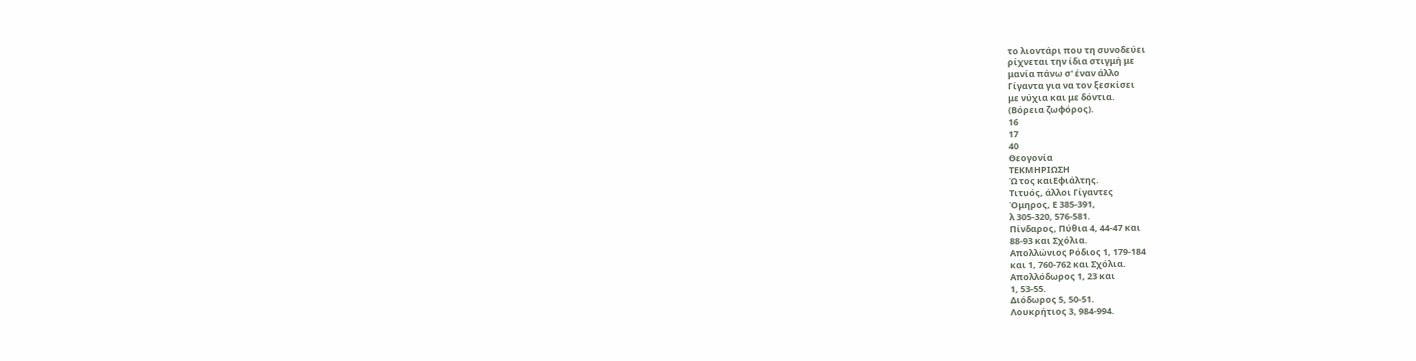το λιοντάρι που τη συνοδεύει
ρίχνεται την ίδια στιγμή με
μανία πάνω σ' έναν άλλο
Γίγαντα για να τον ξεσκίσει
με νύχια και με δόντια.
(Βόρεια ζωφόρος).
16
17
40
Θεογονία
ΤΕΚΜΗΡΙΩΣΗ
Ώ τος καιΕφιάλτης.
Τιτυός, άλλοι Γίγαντες
Όμηρος, Ε 385-391,
λ 305-320, 576-581.
Πίνδαρος, Πύθια 4, 44-47 και
88-93 και Σχόλια.
Απολλώνιος Ρόδιος 1, 179-184
και 1, 760-762 και Σχόλια.
Απολλόδωρος 1, 23 και
1, 53-55.
Διόδωρος 5, 50-51.
Λουκρήτιος 3, 984-994.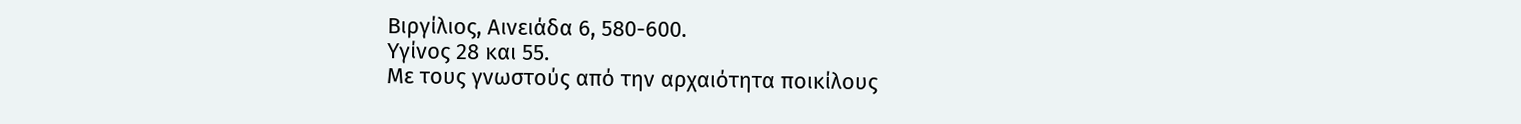Βιργίλιος, Αινειάδα 6, 580-600.
Υγίνος 28 και 55.
Με τους γνωστούς από την αρχαιότητα ποικίλους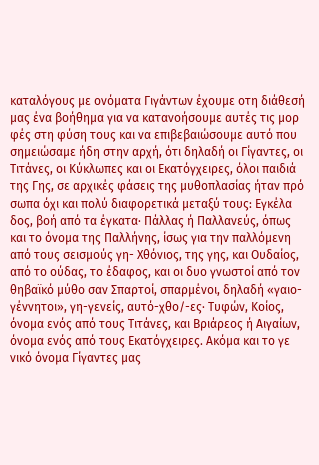καταλόγους με ονόματα Γιγάντων έχουμε οτη διάθεσή
μας ένα βοήθημα για να κατανοήσουμε αυτές τις μορ
φές στη φύση τους και να επιβεβαιώσουμε αυτό που
σημειώσαμε ήδη στην αρχή, ότι δηλαδή οι Γίγαντες, οι
Τιτάνες, οι Κύκλωπες και οι Εκατόγχειρες, όλοι παιδιά
της Γης, σε αρχικές φάσεις της μυθοπλασίας ήταν πρό
σωπα όχι και πολύ διαφορετικά μεταξύ τους: Εγκέλα
δος, βοή από τα έγκατα· Πάλλας ή Παλλανεύς, όπως
και το όνομα της Παλλήνης, ίσως για την παλλόμενη
από τους σεισμούς γη- Χθόνιος, της γης, και Ουδαίος,
από το ούδας, το έδαφος, και οι δυο γνωστοί από τον
θηβαϊκό μύθο σαν Σπαρτοί, σπαρμένοι, δηλαδή «γαιο-
γέννητοι», γη-γενείς, αυτό-χθο/-ες· Τυφών, Κοίος,
όνομα ενός από τους Τιτάνες, και Βριάρεος ή Αιγαίων,
όνομα ενός από τους Εκατόγχειρες. Ακόμα και το γε
νικό όνομα Γίγαντες μας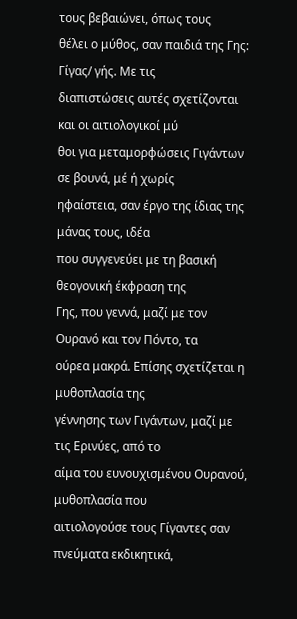τους βεβαιώνει, όπως τους
θέλει ο μύθος, σαν παιδιά της Γης: Γίγας/ γής. Με τις
διαπιστώσεις αυτές σχετίζονται και οι αιτιολογικοί μύ
θοι για μεταμορφώσεις Γιγάντων σε βουνά, μέ ή χωρίς
ηφαίστεια, σαν έργο της ίδιας της μάνας τους, ιδέα
που συγγενεύει με τη βασική θεογονική έκφραση της
Γης, που γεννά, μαζί με τον Ουρανό και τον Πόντο, τα
ούρεα μακρά. Επίσης σχετίζεται η μυθοπλασία της
γέννησης των Γιγάντων, μαζί με τις Ερινύες, από το
αίμα του ευνουχισμένου Ουρανού, μυθοπλασία που
αιτιολογούσε τους Γίγαντες σαν πνεύματα εκδικητικά,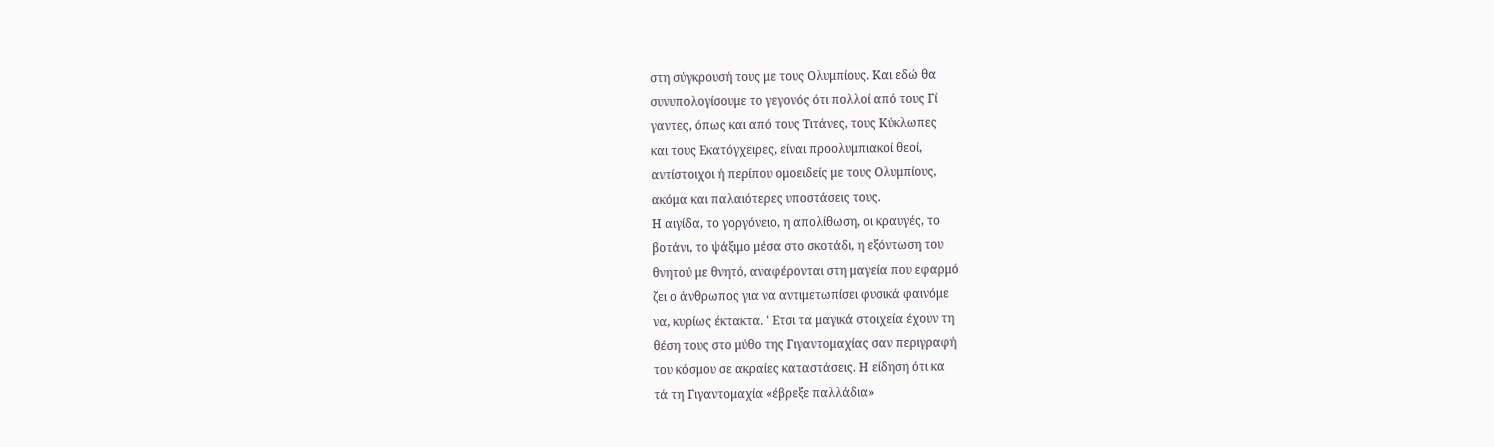στη σύγκρουσή τους με τους Ολυμπίους. Και εδώ θα
συνυπολογίσουμε το γεγονός ότι πολλοί από τους Γί
γαντες, όπως και από τους Τιτάνες, τους Κύκλωπες
και τους Εκατόγχειρες, είναι προολυμπιακοί θεοί,
αντίστοιχοι ή περίπου ομοειδείς με τους Ολυμπίους,
ακόμα και παλαιότερες υποστάσεις τους.
Η αιγίδα, το γοργόνειο, η απολίθωση, οι κραυγές, το
βοτάνι, το ψάξιμο μέσα στο σκοτάδι, η εξόντωση του
θνητού με θνητό, αναφέρονται στη μαγεία που εφαρμό
ζει ο άνθρωπος για να αντιμετωπίσει φυσικά φαινόμε
να, κυρίως έκτακτα. ' Ετσι τα μαγικά στοιχεία έχουν τη
θέση τους στο μύθο της Γιγαντομαχίας σαν περιγραφή
του κόσμου σε ακραίες καταστάσεις. Η είδηση ότι κα
τά τη Γιγαντομαχία «έβρεξε παλλάδια»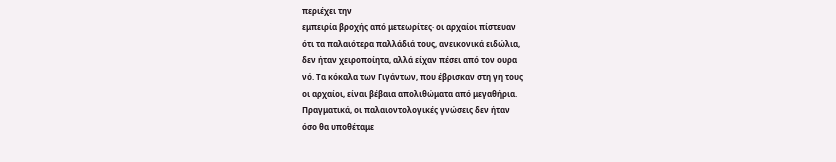περιέχει την
εμπειρία βροχής από μετεωρίτες· οι αρχαίοι πίστευαν
ότι τα παλαιότερα παλλάδιά τους, ανεικονικά ειδώλια,
δεν ήταν χειροποίητα, αλλά είχαν πέσει από τον ουρα
νό. Τα κόκαλα των Γιγάντων, που έβρισκαν στη γη τους
οι αρχαίοι, είναι βέβαια απολιθώματα από μεγαθήρια.
Πραγματικά, οι παλαιοντολογικές γνώσεις δεν ήταν
όσο θα υποθέταμε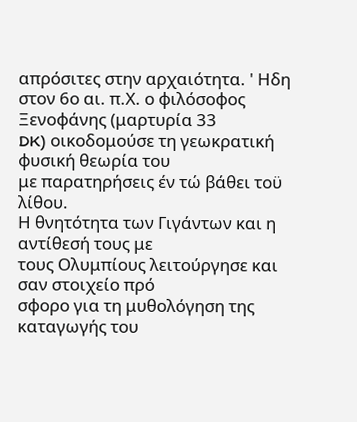απρόσιτες στην αρχαιότητα. ' Ηδη
στον 6ο αι. π.Χ. ο φιλόσοφος Ξενοφάνης (μαρτυρία 33
DK) οικοδομούσε τη γεωκρατική φυσική θεωρία του
με παρατηρήσεις έν τώ βάθει τοϋ λίθου.
Η θνητότητα των Γιγάντων και η αντίθεσή τους με
τους Ολυμπίους λειτούργησε και σαν στοιχείο πρό
σφορο για τη μυθολόγηση της καταγωγής του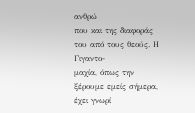ανθρώ
που και της διαφοράς του από τους θεούς. Η Γιγαντο-
μαχία, όπως την ξέρουμε εμείς σήμερα, έχει γνωρί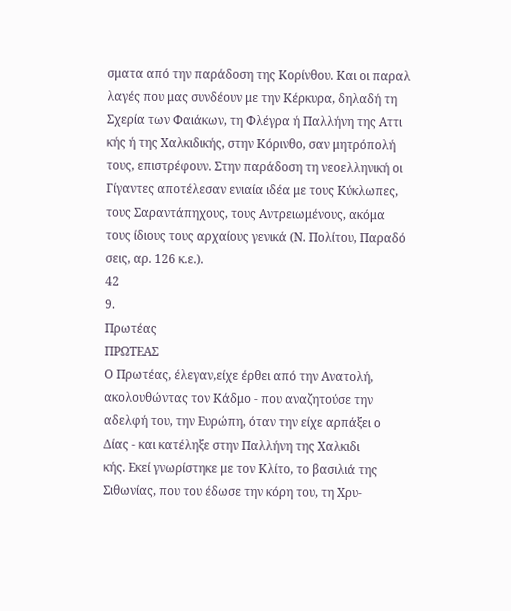σματα από την παράδοση της Κορίνθου. Και οι παραλ
λαγές που μας συνδέουν με την Κέρκυρα, δηλαδή τη
Σχερία των Φαιάκων, τη Φλέγρα ή Παλλήνη της Αττι
κής ή της Χαλκιδικής, στην Κόρινθο, σαν μητρόπολή
τους, επιστρέφουν. Στην παράδοση τη νεοελληνική οι
Γίγαντες αποτέλεσαν ενιαία ιδέα με τους Κύκλωπες,
τους Σαραντάπηχους, τους Αντρειωμένους, ακόμα
τους ίδιους τους αρχαίους γενικά (Ν. Πολίτου, Παραδό
σεις, αρ. 126 κ.ε.).
42
9.
Πρωτέας
ΠΡΩΤΕΑΣ
Ο Πρωτέας, έλεγαν,είχε έρθει από την Ανατολή,
ακολουθώντας τον Κάδμο - που αναζητούσε την
αδελφή του, την Ευρώπη, όταν την είχε αρπάξει ο
Δίας - και κατέληξε στην Παλλήνη της Χαλκιδι
κής. Εκεί γνωρίστηκε με τον Κλίτο, το βασιλιά της
Σιθωνίας, που του έδωσε την κόρη του, τη Χρυ-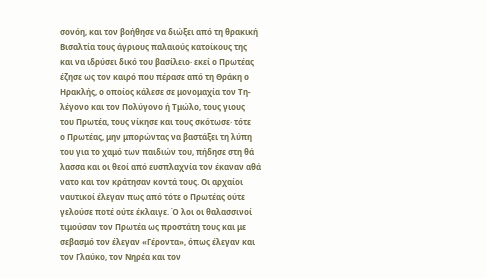σονόη, και τον βοήθησε να διώξει από τη θρακική
Βισαλτία τους άγριους παλαιούς κατοίκους της
και να ιδρύσει δικό του βασίλειο· εκεί ο Πρωτέας
έζησε ως τον καιρό που πέρασε από τη Θράκη ο
Ηρακλής, ο οποίος κάλεσε σε μονομαχία τον Τη-
λέγονο και τον Πολύγονο ή Τμώλο, τους γιους
του Πρωτέα, τους νίκησε και τους σκότωσε· τότε
ο Πρωτέας, μην μπορώντας να βαστάξει τη λύπη
του για το χαμό των παιδιών του, πήδησε στη θά
λασσα και οι θεοί από ευσπλαχνία τον έκαναν αθά
νατο και τον κράτησαν κοντά τους. Οι αρχαίοι
ναυτικοί έλεγαν πως από τότε ο Πρωτέας ούτε
γελούσε ποτέ ούτε έκλαιγε. Ό λοι οι θαλασσινοί
τιμούσαν τον Πρωτέα ως προστάτη τους και με
σεβασμό τον έλεγαν «Γέροντα», όπως έλεγαν και
τον Γλαύκο, τον Νηρέα και τον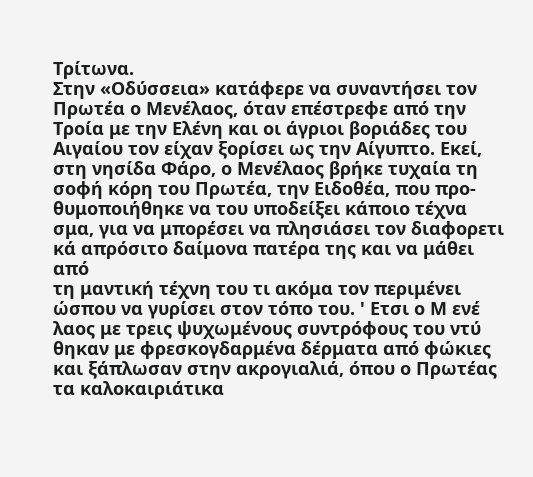Τρίτωνα.
Στην «Οδύσσεια» κατάφερε να συναντήσει τον
Πρωτέα ο Μενέλαος, όταν επέστρεφε από την
Τροία με την Ελένη και οι άγριοι βοριάδες του
Αιγαίου τον είχαν ξορίσει ως την Αίγυπτο. Εκεί,
στη νησίδα Φάρο, ο Μενέλαος βρήκε τυχαία τη
σοφή κόρη του Πρωτέα, την Ειδοθέα, που προ-
θυμοποιήθηκε να του υποδείξει κάποιο τέχνα
σμα, για να μπορέσει να πλησιάσει τον διαφορετι
κά απρόσιτο δαίμονα πατέρα της και να μάθει από
τη μαντική τέχνη του τι ακόμα τον περιμένει
ώσπου να γυρίσει στον τόπο του. ' Ετσι ο Μ ενέ
λαος με τρεις ψυχωμένους συντρόφους του ντύ
θηκαν με φρεσκογδαρμένα δέρματα από φώκιες
και ξάπλωσαν στην ακρογιαλιά, όπου ο Πρωτέας
τα καλοκαιριάτικα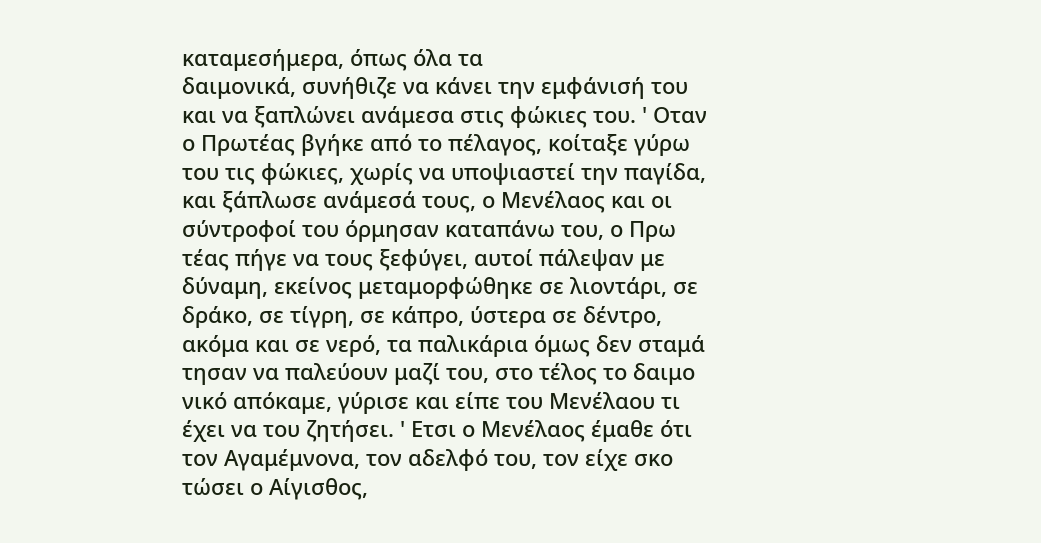καταμεσήμερα, όπως όλα τα
δαιμονικά, συνήθιζε να κάνει την εμφάνισή του
και να ξαπλώνει ανάμεσα στις φώκιες του. ' Οταν
ο Πρωτέας βγήκε από το πέλαγος, κοίταξε γύρω
του τις φώκιες, χωρίς να υποψιαστεί την παγίδα,
και ξάπλωσε ανάμεσά τους, ο Μενέλαος και οι
σύντροφοί του όρμησαν καταπάνω του, ο Πρω
τέας πήγε να τους ξεφύγει, αυτοί πάλεψαν με
δύναμη, εκείνος μεταμορφώθηκε σε λιοντάρι, σε
δράκο, σε τίγρη, σε κάπρο, ύστερα σε δέντρο,
ακόμα και σε νερό, τα παλικάρια όμως δεν σταμά
τησαν να παλεύουν μαζί του, στο τέλος το δαιμο
νικό απόκαμε, γύρισε και είπε του Μενέλαου τι
έχει να του ζητήσει. ' Ετσι ο Μενέλαος έμαθε ότι
τον Αγαμέμνονα, τον αδελφό του, τον είχε σκο
τώσει ο Αίγισθος,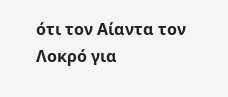ότι τον Αίαντα τον Λοκρό για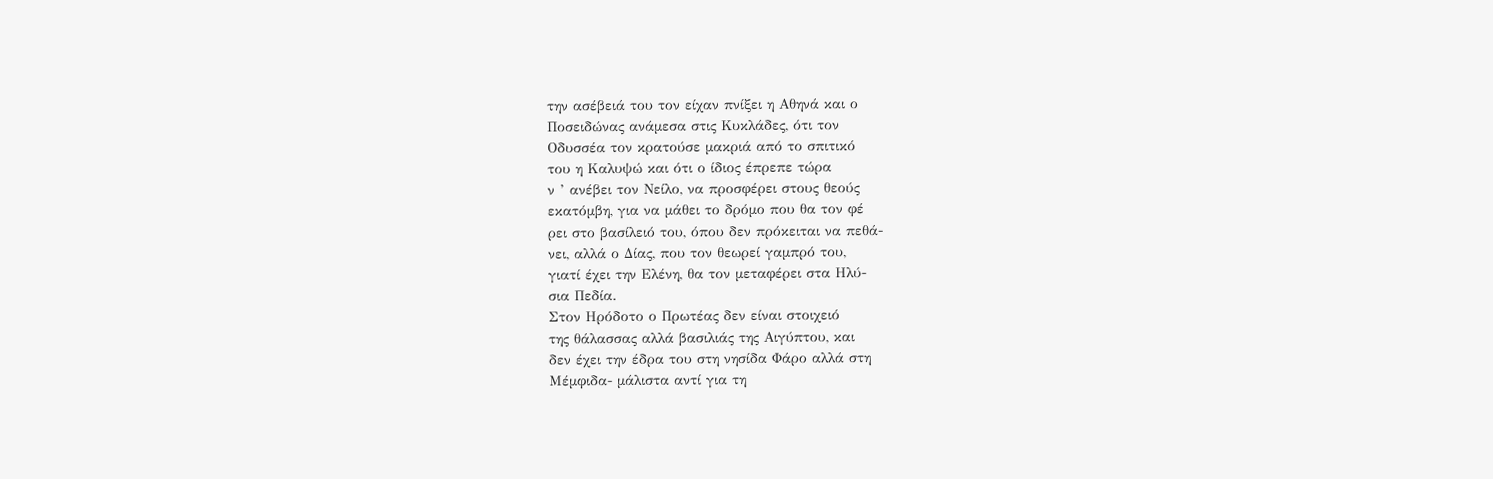την ασέβειά του τον είχαν πνίξει η Αθηνά και ο
Ποσειδώνας ανάμεσα στις Κυκλάδες, ότι τον
Οδυσσέα τον κρατούσε μακριά από το σπιτικό
του η Καλυψώ και ότι ο ίδιος έπρεπε τώρα
ν ’ ανέβει τον Νείλο, να προσφέρει στους θεούς
εκατόμβη, για να μάθει το δρόμο που θα τον φέ
ρει στο βασίλειό του, όπου δεν πρόκειται να πεθά-
νει, αλλά ο Δίας, που τον θεωρεί γαμπρό του,
γιατί έχει την Ελένη, θα τον μεταφέρει στα Ηλύ-
σια Πεδία.
Στον Ηρόδοτο ο Πρωτέας δεν είναι στοιχειό
της θάλασσας αλλά βασιλιάς της Αιγύπτου, και
δεν έχει την έδρα του στη νησίδα Φάρο αλλά στη
Μέμφιδα- μάλιστα αντί για τη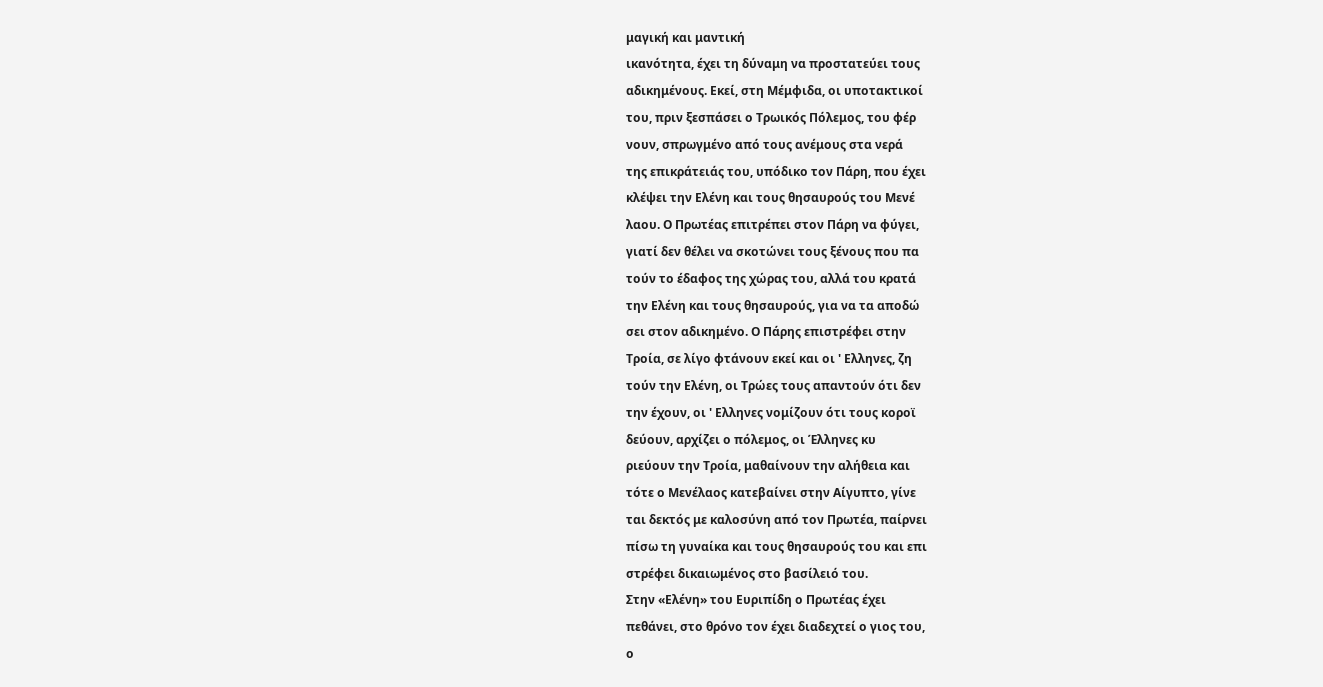μαγική και μαντική
ικανότητα, έχει τη δύναμη να προστατεύει τους
αδικημένους. Εκεί, στη Μέμφιδα, οι υποτακτικοί
του, πριν ξεσπάσει ο Τρωικός Πόλεμος, του φέρ
νουν, σπρωγμένο από τους ανέμους στα νερά
της επικράτειάς του, υπόδικο τον Πάρη, που έχει
κλέψει την Ελένη και τους θησαυρούς του Μενέ
λαου. Ο Πρωτέας επιτρέπει στον Πάρη να φύγει,
γιατί δεν θέλει να σκοτώνει τους ξένους που πα
τούν το έδαφος της χώρας του, αλλά του κρατά
την Ελένη και τους θησαυρούς, για να τα αποδώ
σει στον αδικημένο. Ο Πάρης επιστρέφει στην
Τροία, σε λίγο φτάνουν εκεί και οι ' Ελληνες, ζη
τούν την Ελένη, οι Τρώες τους απαντούν ότι δεν
την έχουν, οι ' Ελληνες νομίζουν ότι τους κοροϊ
δεύουν, αρχίζει ο πόλεμος, οι Έλληνες κυ
ριεύουν την Τροία, μαθαίνουν την αλήθεια και
τότε ο Μενέλαος κατεβαίνει στην Αίγυπτο, γίνε
ται δεκτός με καλοσύνη από τον Πρωτέα, παίρνει
πίσω τη γυναίκα και τους θησαυρούς του και επι
στρέφει δικαιωμένος στο βασίλειό του.
Στην «Ελένη» του Ευριπίδη ο Πρωτέας έχει
πεθάνει, στο θρόνο τον έχει διαδεχτεί ο γιος του,
ο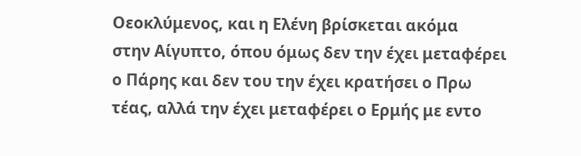Οεοκλύμενος, και η Ελένη βρίσκεται ακόμα
στην Αίγυπτο, όπου όμως δεν την έχει μεταφέρει
ο Πάρης και δεν του την έχει κρατήσει ο Πρω
τέας, αλλά την έχει μεταφέρει ο Ερμής με εντο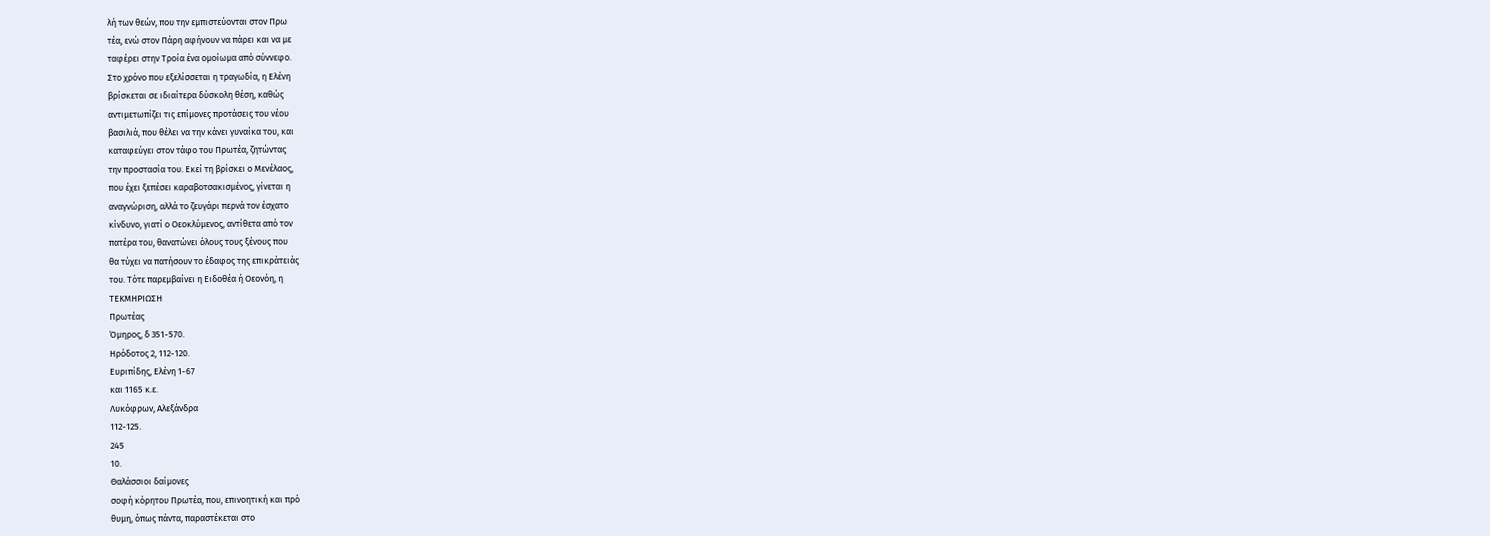λή των θεών, που την εμπιστεύονται στον Πρω
τέα, ενώ στον Πάρη αφήνουν να πάρει και να με
ταφέρει στην Τροία ένα ομοίωμα από σύννεφο.
Στο χρόνο που εξελίσσεται η τραγωδία, η Ελένη
βρίσκεται σε ιδιαίτερα δύσκολη θέση, καθώς
αντιμετωπίζει τις επίμονες προτάσεις του νέου
βασιλιά, που θέλει να την κάνει γυναίκα του, και
καταφεύγει στον τάφο του Πρωτέα, ζητώντας
την προστασία του. Εκεί τη βρίσκει ο Μενέλαος,
που έχει ξεπέσει καραβοτσακισμένος, γίνεται η
αναγνώριση, αλλά το ζευγάρι περνά τον έσχατο
κίνδυνο, γιατί ο Οεοκλύμενος, αντίθετα από τον
πατέρα του, θανατώνει όλους τους ξένους που
θα τύχει να πατήσουν το έδαφος της επικράτειάς
του. Τότε παρεμβαίνει η Ειδοθέα ή Οεονόη, η
ΤΕΚΜΗΡΙΩΣΗ
Πρωτέας
Όμηρος, δ 351-570.
Ηρόδοτος 2, 112-120.
Ευριπίδης, Ελένη 1-67
και 1165 κ.ε.
Λυκόφρων, Αλεξάνδρα
112-125.
245
10.
Θαλάσσιοι δαίμονες
σοφή κόρητου Πρωτέα, που, επινοητική και πρό
θυμη, όπως πάντα, παραστέκεται στο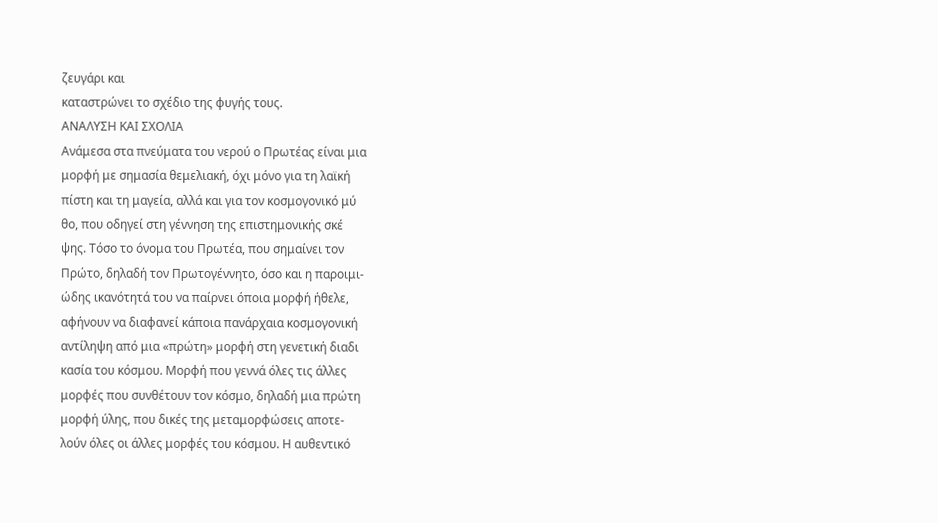ζευγάρι και
καταστρώνει το σχέδιο της φυγής τους.
ΑΝΑΛΥΣΗ ΚΑΙ ΣΧΟΛΙΑ
Ανάμεσα στα πνεύματα του νερού ο Πρωτέας είναι μια
μορφή με σημασία θεμελιακή, όχι μόνο για τη λαϊκή
πίστη και τη μαγεία, αλλά και για τον κοσμογονικό μύ
θο, που οδηγεί στη γέννηση της επιστημονικής σκέ
ψης. Τόσο το όνομα του Πρωτέα, που σημαίνει τον
Πρώτο, δηλαδή τον Πρωτογέννητο, όσο και η παροιμι-
ώδης ικανότητά του να παίρνει όποια μορφή ήθελε,
αφήνουν να διαφανεί κάποια πανάρχαια κοσμογονική
αντίληψη από μια «πρώτη» μορφή στη γενετική διαδι
κασία του κόσμου. Μορφή που γεννά όλες τις άλλες
μορφές που συνθέτουν τον κόσμο, δηλαδή μια πρώτη
μορφή ύλης, που δικές της μεταμορφώσεις αποτε-
λούν όλες οι άλλες μορφές του κόσμου. Η αυθεντικό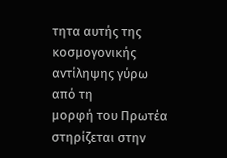τητα αυτής της κοσμογονικής αντίληψης γύρω από τη
μορφή του Πρωτέα στηρίζεται στην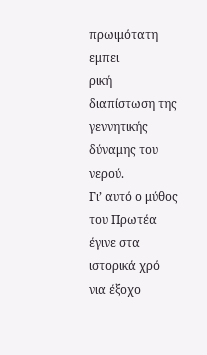πρωιμότατη εμπει
ρική διαπίστωση της γεννητικής δύναμης του νερού.
Γι’ αυτό ο μύθος του Πρωτέα έγινε στα ιστορικά χρό
νια έξοχο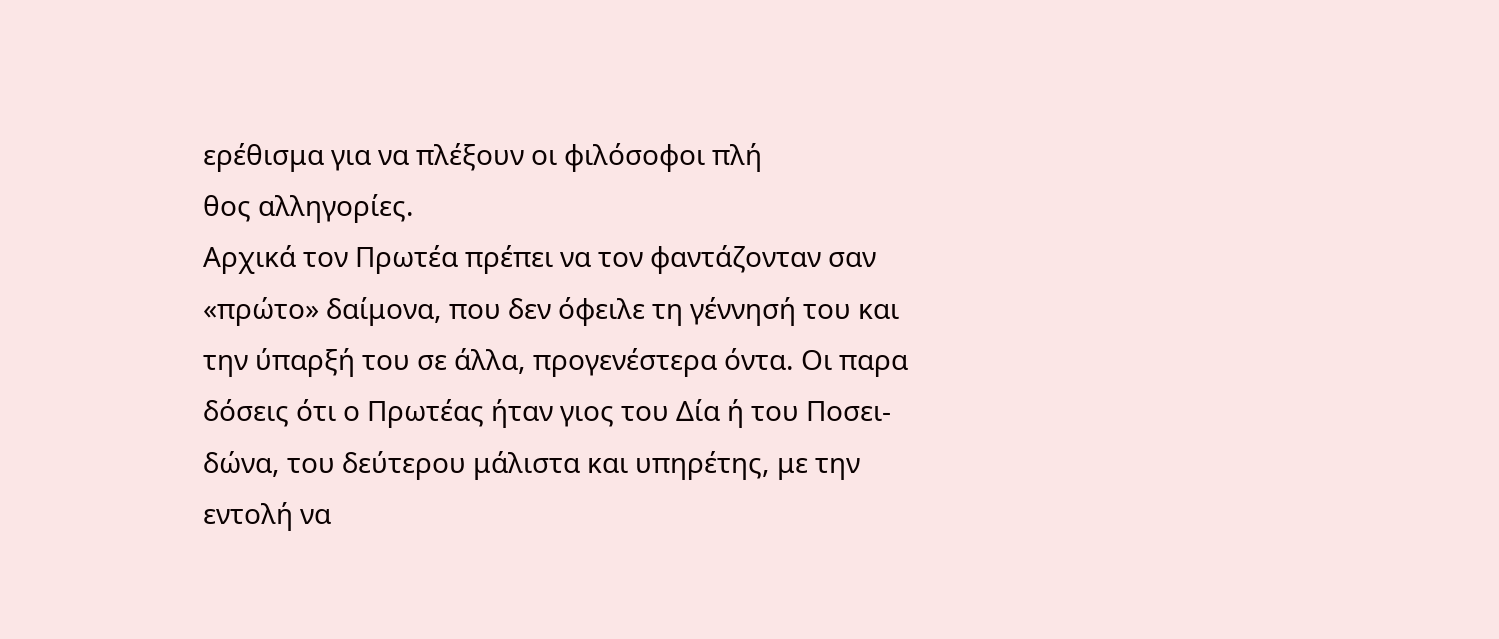ερέθισμα για να πλέξουν οι φιλόσοφοι πλή
θος αλληγορίες.
Αρχικά τον Πρωτέα πρέπει να τον φαντάζονταν σαν
«πρώτο» δαίμονα, που δεν όφειλε τη γέννησή του και
την ύπαρξή του σε άλλα, προγενέστερα όντα. Οι παρα
δόσεις ότι ο Πρωτέας ήταν γιος του Δία ή του Ποσει-
δώνα, του δεύτερου μάλιστα και υπηρέτης, με την
εντολή να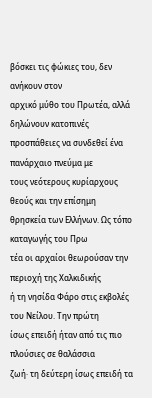βόσκει τις φώκιες του, δεν ανήκουν στον
αρχικό μύθο του Πρωτέα, αλλά δηλώνουν κατοπινές
προσπάθειες να συνδεθεί ένα πανάρχαιο πνεύμα με
τους νεότερους κυρίαρχους θεούς και την επίσημη
θρησκεία των Ελλήνων. Ως τόπο καταγωγής του Πρω
τέα οι αρχαίοι θεωρούσαν την περιοχή της Χαλκιδικής
ή τη νησίδα Φάρο στις εκβολές του Νείλου. Την πρώτη
ίσως επειδή ήταν από τις πιο πλούσιες σε θαλάσσια
ζωή· τη δεύτερη ίσως επειδή τα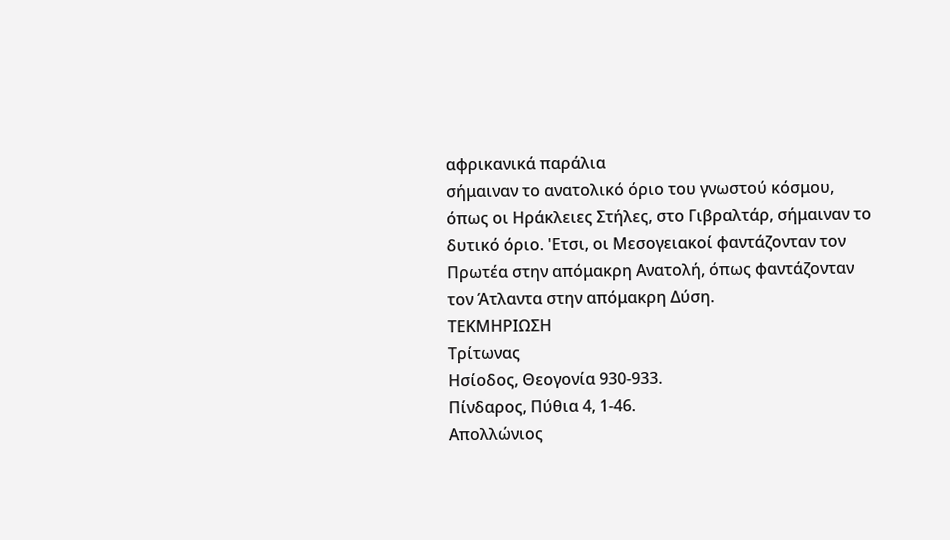αφρικανικά παράλια
σήμαιναν το ανατολικό όριο του γνωστού κόσμου,
όπως οι Ηράκλειες Στήλες, στο Γιβραλτάρ, σήμαιναν το
δυτικό όριο. 'Ετσι, οι Μεσογειακοί φαντάζονταν τον
Πρωτέα στην απόμακρη Ανατολή, όπως φαντάζονταν
τον Άτλαντα στην απόμακρη Δύση.
ΤΕΚΜΗΡΙΩΣΗ
Τρίτωνας
Ησίοδος, Θεογονία 930-933.
Πίνδαρος, Πύθια 4, 1-46.
Απολλώνιος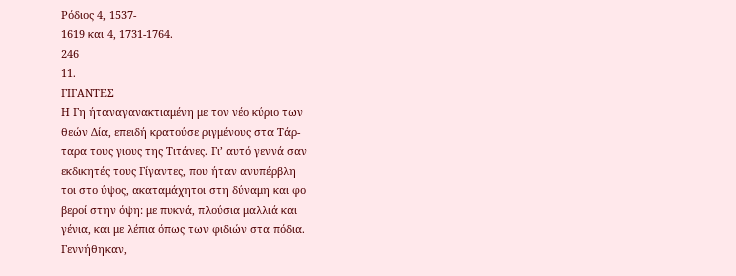Ρόδιος 4, 1537-
1619 και 4, 1731-1764.
246
11.
ΓΙΓΑΝΤΕΣ
Η Γη ήταναγανακτιαμένη με τον νέο κύριο των
θεών Δία, επειδή κρατούσε ριγμένους στα Τάρ-
ταρα τους γιους της Τιτάνες. Γι’ αυτό γεννά σαν
εκδικητές τους Γίγαντες, που ήταν ανυπέρβλη
τοι στο ύψος, ακαταμάχητοι στη δύναμη και φο
βεροί στην όψη: με πυκνά, πλούσια μαλλιά και
γένια, και με λέπια όπως των φιδιών στα πόδια.
Γεννήθηκαν,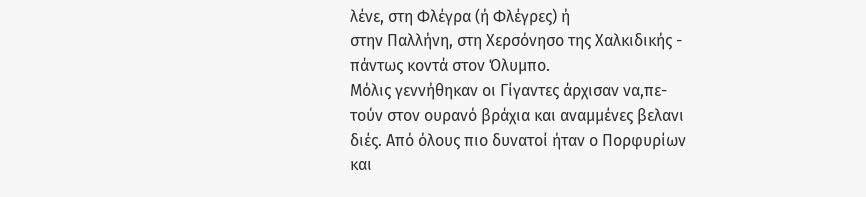λένε, στη Φλέγρα (ή Φλέγρες) ή
στην Παλλήνη, στη Χερσόνησο της Χαλκιδικής -
πάντως κοντά στον Όλυμπο.
Μόλις γεννήθηκαν οι Γίγαντες άρχισαν να,πε-
τούν στον ουρανό βράχια και αναμμένες βελανι
διές. Από όλους πιο δυνατοί ήταν ο Πορφυρίων
και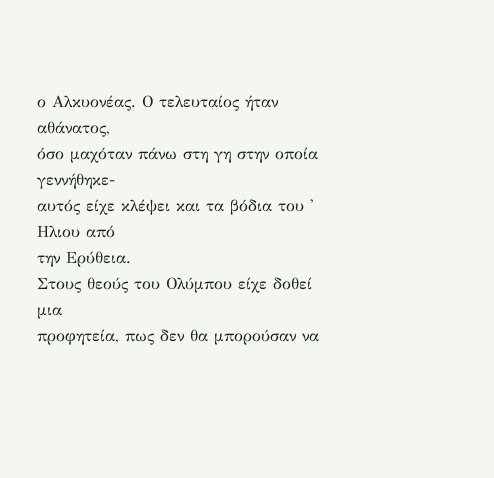ο Αλκυονέας. Ο τελευταίος ήταν αθάνατος,
όσο μαχόταν πάνω στη γη στην οποία γεννήθηκε-
αυτός είχε κλέψει και τα βόδια του ' Ηλιου από
την Ερύθεια.
Στους θεούς του Ολύμπου είχε δοθεί μια
προφητεία, πως δεν θα μπορούσαν να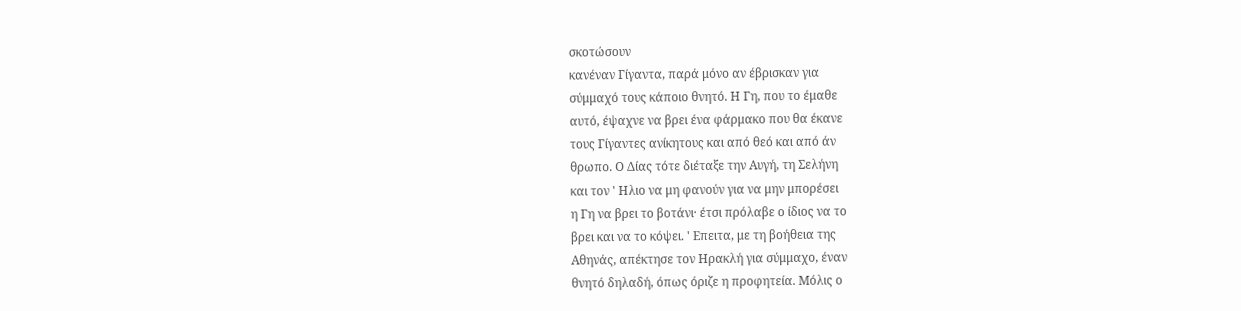σκοτώσουν
κανέναν Γίγαντα, παρά μόνο αν έβρισκαν για
σύμμαχό τους κάποιο θνητό. Η Γη, που το έμαθε
αυτό, έψαχνε να βρει ένα φάρμακο που θα έκανε
τους Γίγαντες ανίκητους και από θεό και από άν
θρωπο. Ο Δίας τότε διέταξε την Αυγή, τη Σελήνη
και τον ' Ηλιο να μη φανούν για να μην μπορέσει
η Γη να βρει το βοτάνι· έτσι πρόλαβε ο ίδιος να το
βρει και να το κόψει. ' Επειτα, με τη βοήθεια της
Αθηνάς, απέκτησε τον Ηρακλή για σύμμαχο, έναν
θνητό δηλαδή, όπως όριζε η προφητεία. Μόλις ο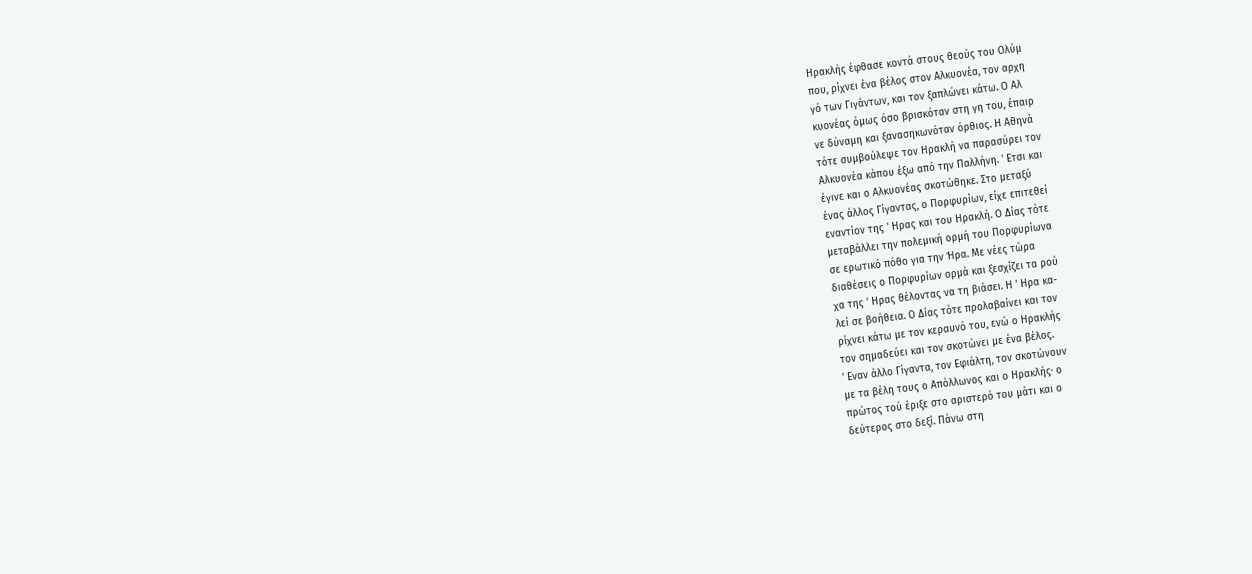Ηρακλής έφθασε κοντά στους θεούς του Ολύμ
που, ρίχνει ένα βέλος στον Αλκυονέα, τον αρχη
γό των Γιγάντων, και τον ξαπλώνει κάτω. Ο Αλ
κυονέας όμως όσο βρισκόταν στη γη του, έπαιρ
νε δύναμη και ξανασηκωνόταν όρθιος. Η Αθηνά
τότε συμβούλεψε τον Ηρακλή να παρασύρει τον
Αλκυονέα κάπου έξω από την Παλλήνη. ' Ετσι και
έγινε και ο Αλκυονέας σκοτώθηκε. Στο μεταξύ
ένας άλλος Γίγαντας, ο Πορφυρίων, είχε επιτεθεί
εναντίον της ' Ηρας και του Ηρακλή. Ο Δίας τότε
μεταβάλλει την πολεμική ορμή του Πορφυρίωνα
σε ερωτικό πόθο για την Ήρα. Με νέες τώρα
διαθέσεις ο Πορφυρίων ορμά και ξεσχίζει τα ρού
χα της ' Ηρας θέλοντας να τη βιάσει. Η ' Ηρα κα-
λεί σε βοήθεια. Ο Δίας τότε προλαβαίνει και τον
ρίχνει κάτω με τον κεραυνό του, ενώ ο Ηρακλής
τον σημαδεύει και τον σκοτώνει με ένα βέλος.
' Εναν άλλο Γίγαντα, τον Εφιάλτη, τον σκοτώνουν
με τα βέλη τους ο Απόλλωνος και ο Ηρακλής· ο
πρώτος τού έριξε στο αριστερό του μάτι και ο
δεύτερος στο δεξί. Πάνω στη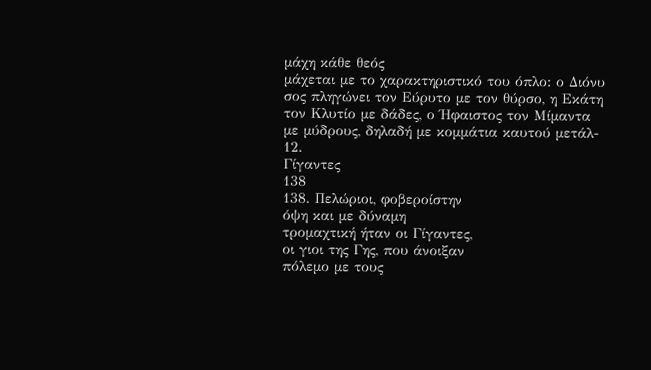μάχη κάθε θεός
μάχεται με το χαρακτηριστικό του όπλο: ο Διόνυ
σος πληγώνει τον Εύρυτο με τον θύρσο, η Εκάτη
τον Κλυτίο με δάδες, ο Ήφαιστος τον Μίμαντα
με μύδρους, δηλαδή με κομμάτια καυτού μετάλ-
12.
Γίγαντες
138
138. Πελώριοι, φοβεροίστην
όψη και με δύναμη
τρομαχτική ήταν οι Γίγαντες,
οι γιοι της Γης, που άνοιξαν
πόλεμο με τους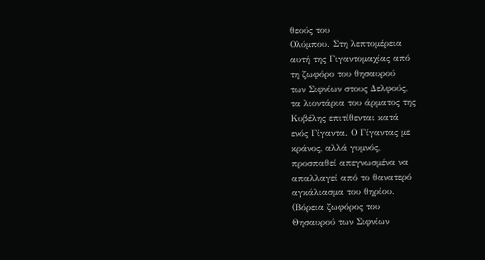θεούς του
Ολύμπου. Στη λεπτομέρεια
αυτή της Γιγαντομαχίας από
τη ζωφόρο του θησαυρού
των Σιφνίων στους Δελφούς,
τα λιοντάρια του άρματος της
Κυβέλης επιτίθενται κατά
ενός Γίγαντα. Ο Γίγαντας με
κράνος, αλλά γυμνός,
προσπαθεί απεγνωσμένα να
απαλλαγεί από το θανατερό
αγκάλιασμα του θηρίου.
(Βόρεια ζωφόρος του
Θησαυρού των Σιφνίων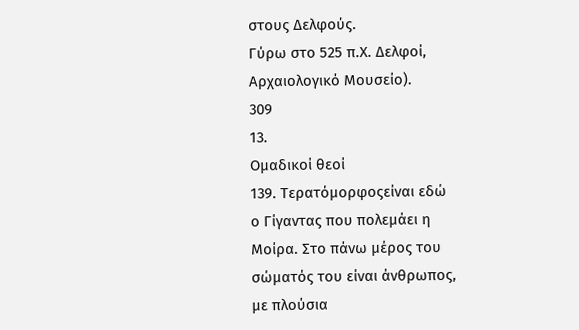στους Δελφούς.
Γύρω στο 525 π.Χ. Δελφοί,
Αρχαιολογικό Μουσείο).
309
13.
Ομαδικοί θεοί
139. Τερατόμορφοςείναι εδώ
ο Γίγαντας που πολεμάει η
Μοίρα. Στο πάνω μέρος του
σώματός του είναι άνθρωπος,
με πλούσια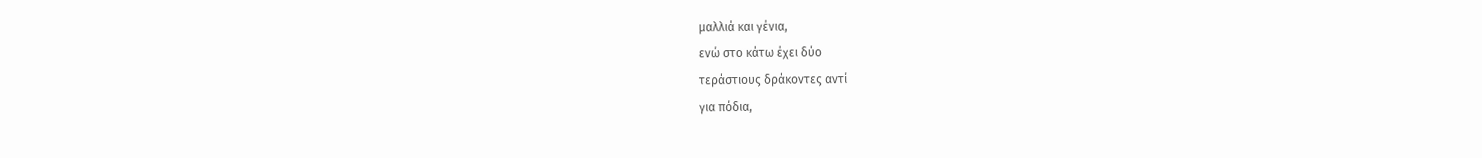μαλλιά και γένια,
ενώ στο κάτω έχει δύο
τεράστιους δράκοντες αντί
για πόδια,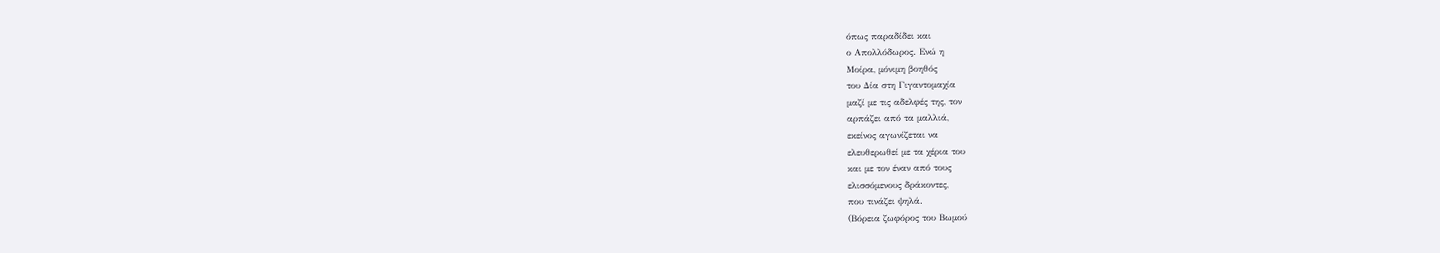όπως παραδίδει και
ο Απολλόδωρος. Ενώ η
Μοίρα, μόνιμη βοηθός
του Δία στη Γιγαντομαχία
μαζί με τις αδελφές της, τον
αρπάζει από τα μαλλιά,
εκείνος αγωνίζεται να
ελευθερωθεί με τα χέρια του
και με τον έναν από τους
ελισσόμενους δράκοντες,
που τινάζει ψηλά.
(Βόρεια ζωφόρος του Βωμού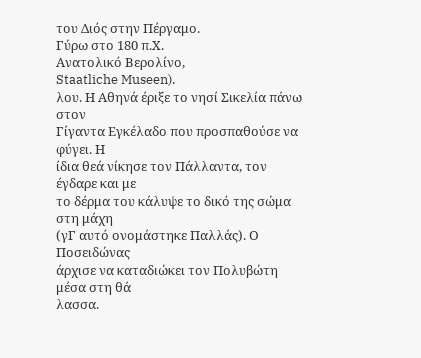του Διός στην Πέργαμο.
Γύρω στο 180 π.Χ.
Ανατολικό Βερολίνο,
Staatliche Museen).
λου. Η Αθηνά έριξε το νησί Σικελία πάνω στον
Γίγαντα Εγκέλαδο που προσπαθούσε να φύγει. Η
ίδια θεά νίκησε τον Πάλλαντα, τον έγδαρε και με
το δέρμα του κάλυψε το δικό της σώμα στη μάχη
(γΓ αυτό ονομάστηκε Παλλάς). Ο Ποσειδώνας
άρχισε να καταδιώκει τον Πολυβώτη μέσα στη θά
λασσα.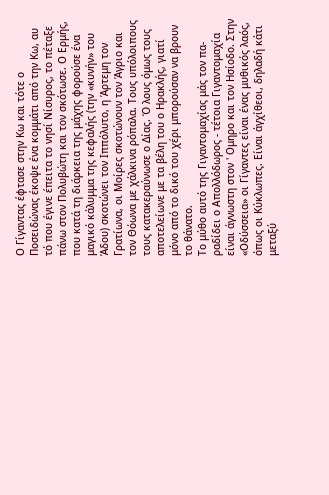Ο Γίγαντας έφτασε στην Κω και τότε ο
Ποσειδώνας έκοψε ένα κομμάτι από την Κω, αυ
τό που έγινε έπειτα το νησί Νίσυρος, το πέταξε
πάνω στον Πολυβώτη και τον σκότωσε. Ο Ερμής,
που κατά τη διάρκεια της μάχης φορούσε ένα
μαγικό κάλυμμα της κεφαλής (την «κυνήν» του
Άδου) σκοτώνει τον Ιππόλυτο, η Άρτεμη τον
Γρατίωνα, οι Μοίρες σκοτώνουν τον Άγριο και
τον Θόωνα με χάλκινα ρόπαλα. Τους υπόλοιπους
τους κατακεραύνωσε ο Δίας. Ό λους όμως τους
αποτελείωνε με τα βέλη του ο Ηρακλής, γιατί
μόνο από το δικό του χέρι μπορούσαν να βρουν
το θάνατο.
Το μύθο αυτό της Γιγαντομαχίας μάς τον πα-
ραδίδει ο Απολλόδωρος - τέτοια Γιγαντομαχία
είναι άγνωστη στον ' Ομηρο και τον Ησίοδο. Στην
«Οδύσσεια» οι Γίγαντες είναι ένας μυθικός λαός,
όπως οι Κύκλωπες. Είναι άγχίθεοι, δηλαδή κάτι
μεταξύ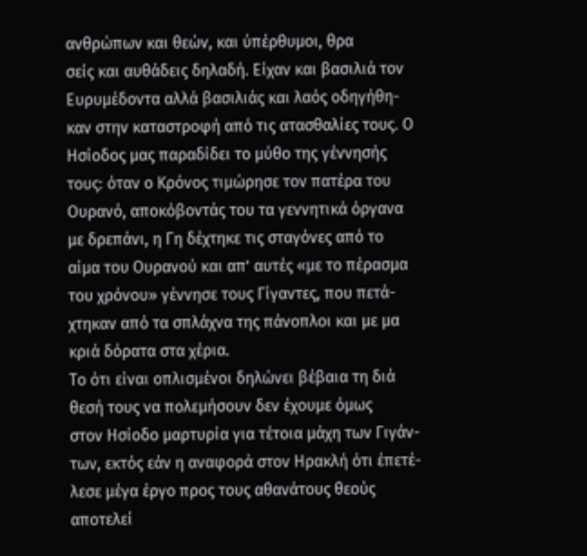ανθρώπων και θεών, και ύπέρθυμοι, θρα
σείς και αυθάδεις δηλαδή. Είχαν και βασιλιά τον
Ευρυμέδοντα αλλά βασιλιάς και λαός οδηγήθη-
καν στην καταστροφή από τις ατασθαλίες τους. Ο
Ησίοδος μας παραδίδει το μύθο της γέννησής
τους: όταν ο Κρόνος τιμώρησε τον πατέρα του
Ουρανό, αποκόβοντάς του τα γεννητικά όργανα
με δρεπάνι, η Γη δέχτηκε τις σταγόνες από το
αίμα του Ουρανού και απ’ αυτές «με το πέρασμα
του χρόνου» γέννησε τους Γίγαντες, που πετά-
χτηκαν από τα σπλάχνα της πάνοπλοι και με μα
κριά δόρατα στα χέρια.
Το ότι είναι οπλισμένοι δηλώνει βέβαια τη διά
θεσή τους να πολεμήσουν δεν έχουμε όμως
στον Ησίοδο μαρτυρία για τέτοια μάχη των Γιγάν-
των, εκτός εάν η αναφορά στον Ηρακλή ότι έπετέ-
λεσε μέγα έργο προς τους αθανάτους θεούς
αποτελεί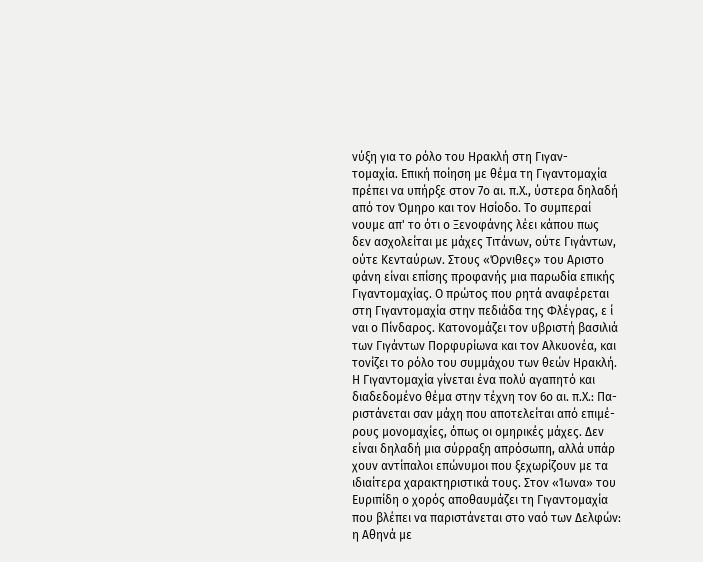νύξη για το ρόλο του Ηρακλή στη Γιγαν-
τομαχία. Επική ποίηση με θέμα τη Γιγαντομαχία
πρέπει να υπήρξε στον 7ο αι. π.Χ., ύστερα δηλαδή
από τον Όμηρο και τον Ησίοδο. Το συμπεραί
νουμε απ' το ότι ο Ξενοφάνης λέει κάπου πως
δεν ασχολείται με μάχες Τιτάνων, ούτε Γιγάντων,
ούτε Κενταύρων. Στους «Όρνιθες» του Αριστο
φάνη είναι επίσης προφανής μια παρωδία επικής
Γιγαντομαχίας. Ο πρώτος που ρητά αναφέρεται
στη Γιγαντομαχία στην πεδιάδα της Φλέγρας, ε ί
ναι ο Πίνδαρος. Κατονομάζει τον υβριστή βασιλιά
των Γιγάντων Πορφυρίωνα και τον Αλκυονέα, και
τονίζει το ρόλο του συμμάχου των θεών Ηρακλή.
Η Γιγαντομαχία γίνεται ένα πολύ αγαπητό και
διαδεδομένο θέμα στην τέχνη τον 6ο αι. π.Χ.: Πα-
ριστάνεται σαν μάχη που αποτελείται από επιμέ-
ρους μονομαχίες, όπως οι ομηρικές μάχες. Δεν
είναι δηλαδή μια σύρραξη απρόσωπη, αλλά υπάρ
χουν αντίπαλοι επώνυμοι που ξεχωρίζουν με τα
ιδιαίτερα χαρακτηριστικά τους. Στον «Ίωνα» του
Ευριπίδη ο χορός αποθαυμάζει τη Γιγαντομαχία
που βλέπει να παριστάνεται στο ναό των Δελφών:
η Αθηνά με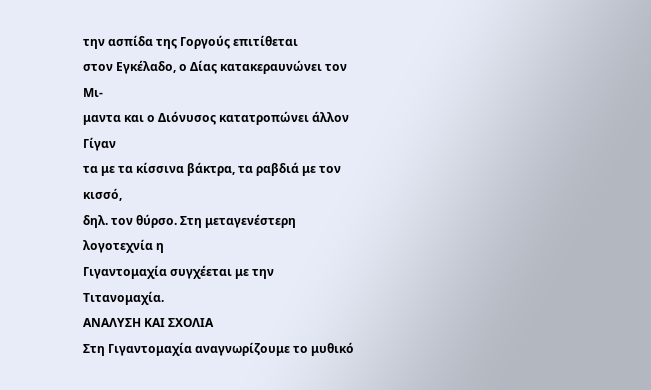την ασπίδα της Γοργούς επιτίθεται
στον Εγκέλαδο, ο Δίας κατακεραυνώνει τον Μι-
μαντα και ο Διόνυσος κατατροπώνει άλλον Γίγαν
τα με τα κίσσινα βάκτρα, τα ραβδιά με τον κισσό,
δηλ. τον θύρσο. Στη μεταγενέστερη λογοτεχνία η
Γιγαντομαχία συγχέεται με την Τιτανομαχία.
ΑΝΑΛΥΣΗ ΚΑΙ ΣΧΟΛΙΑ
Στη Γιγαντομαχία αναγνωρίζουμε το μυθικό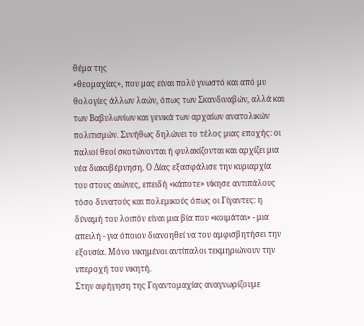θέμα της
«θεομαχίας», που μας είναι πολύ γνωστό και από μυ
θολογίες άλλων λαών, όπως των Σκανδιναβών, αλλά και
των Βαβυλωνίων και γενικά των αρχαίων ανατολικών
πολιτισμών. Συνήθως δηλώνει το τέλος μιας εποχής: οι
παλιοί θεοί σκοτώνονται ή φυλακίζονται και αρχίζει μια
νέα διακυβέρνηση. Ο Δίας εξασφάλισε την κυριαρχία
του στους αιώνες, επειδή «κάποτε» νίκησε αντιπάλους
τόσο δυνατούς και πολεμικούς όπως οι Γίγαντες: η
δύναμή του λοιπόν είναι μια βία που «κοιμάται» - μια
απειλή - για όποιον διανοηθεί να του αμφισβητήσει την
εξουσία. Μόνο νικημένοι αντίπαλοι τεκμηριώνουν την
υπεροχή του νικητή.
Στην αφήγηση της Γιγαντομαχίας αναγνωρίζουμε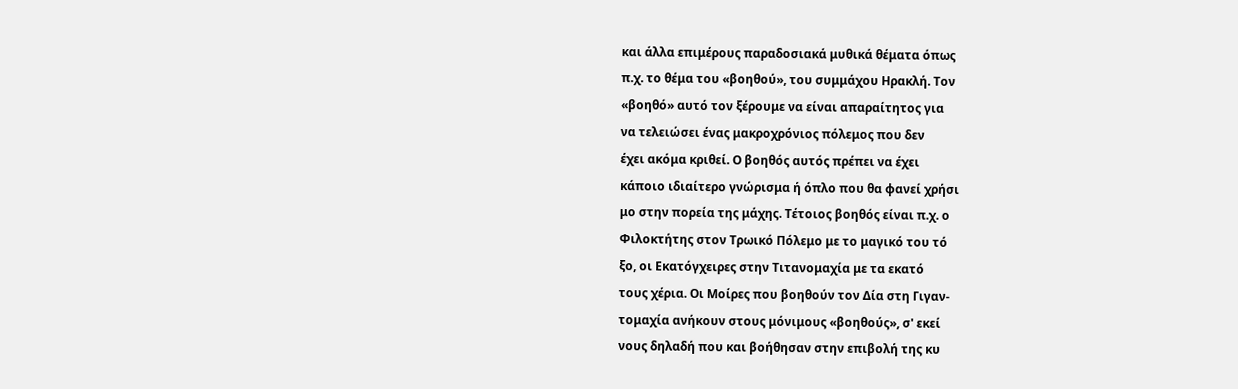και άλλα επιμέρους παραδοσιακά μυθικά θέματα όπως
π.χ. το θέμα του «βοηθού», του συμμάχου Ηρακλή. Τον
«βοηθό» αυτό τον ξέρουμε να είναι απαραίτητος για
να τελειώσει ένας μακροχρόνιος πόλεμος που δεν
έχει ακόμα κριθεί. Ο βοηθός αυτός πρέπει να έχει
κάποιο ιδιαίτερο γνώρισμα ή όπλο που θα φανεί χρήσι
μο στην πορεία της μάχης. Τέτοιος βοηθός είναι π.χ. ο
Φιλοκτήτης στον Τρωικό Πόλεμο με το μαγικό του τό
ξο, οι Εκατόγχειρες στην Τιτανομαχία με τα εκατό
τους χέρια. Οι Μοίρες που βοηθούν τον Δία στη Γιγαν-
τομαχία ανήκουν στους μόνιμους «βοηθούς», σ' εκεί
νους δηλαδή που και βοήθησαν στην επιβολή της κυ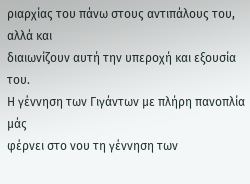ριαρχίας του πάνω στους αντιπάλους του, αλλά και
διαιωνίζουν αυτή την υπεροχή και εξουσία του.
Η γέννηση των Γιγάντων με πλήρη πανοπλία μάς
φέρνει στο νου τη γέννηση των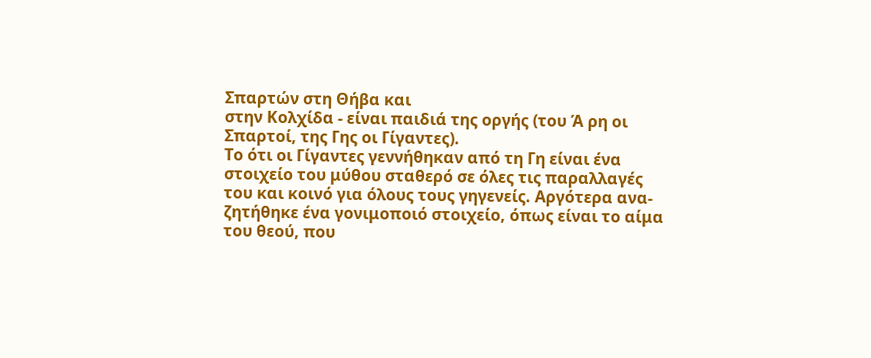Σπαρτών στη Θήβα και
στην Κολχίδα - είναι παιδιά της οργής (του Ά ρη οι
Σπαρτοί, της Γης οι Γίγαντες).
Το ότι οι Γίγαντες γεννήθηκαν από τη Γη είναι ένα
στοιχείο του μύθου σταθερό σε όλες τις παραλλαγές
του και κοινό για όλους τους γηγενείς. Αργότερα ανα-
ζητήθηκε ένα γονιμοποιό στοιχείο, όπως είναι το αίμα
του θεού, που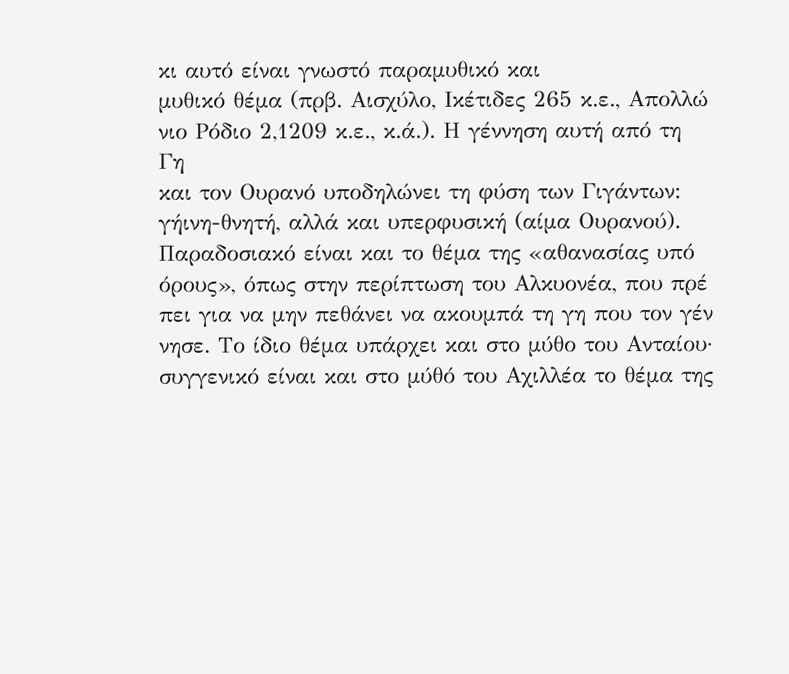κι αυτό είναι γνωστό παραμυθικό και
μυθικό θέμα (πρβ. Αισχύλο, Ικέτιδες 265 κ.ε., Απολλώ
νιο Ρόδιο 2,1209 κ.ε., κ.ά.). Η γέννηση αυτή από τη Γη
και τον Ουρανό υποδηλώνει τη φύση των Γιγάντων:
γήινη-θνητή, αλλά και υπερφυσική (αίμα Ουρανού).
Παραδοσιακό είναι και το θέμα της «αθανασίας υπό
όρους», όπως στην περίπτωση του Αλκυονέα, που πρέ
πει για να μην πεθάνει να ακουμπά τη γη που τον γέν
νησε. Το ίδιο θέμα υπάρχει και στο μύθο του Ανταίου·
συγγενικό είναι και στο μύθό του Αχιλλέα το θέμα της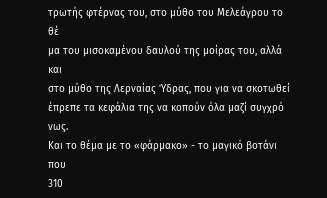τρωτής φτέρνας του, στο μύθο του Μελεάγρου το θέ
μα του μισοκαμένου δαυλού της μοίρας του, αλλά και
στο μύθο της Λερναίας Ύδρας, που για να σκοτωθεί
έπρεπε τα κεφάλια της να κοπούν όλα μαζί συγχρό
νως.
Και το θέμα με το «φάρμακο» - το μαγικό βοτάνι που
310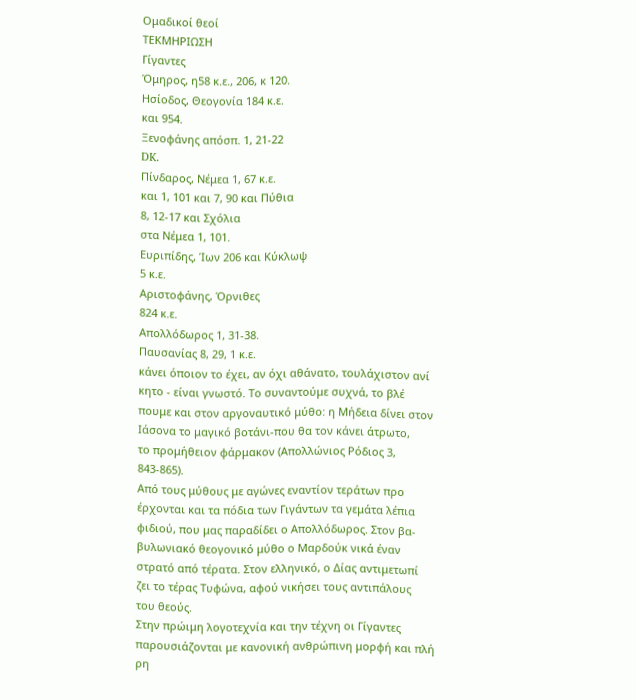Ομαδικοί θεοί
ΤΕΚΜΗΡΙΩΣΗ
Γίγαντες
Όμηρος, η58 κ.ε., 206, κ 120.
Ησίοδος, Θεογονία 184 κ.ε.
και 954.
Ξενοφάνης απόσπ. 1, 21-22
DK.
Πίνδαρος, Νέμεα 1, 67 κ.ε.
και 1, 101 και 7, 90 και Πύθια
8, 12-17 και Σχόλια
στα Νέμεα 1, 101.
Ευριπίδης, Ίων 206 και Κύκλωψ
5 κ.ε.
Αριστοφάνης, Όρνιθες
824 κ.ε.
Απολλόδωρος 1, 31-38.
Παυσανίας 8, 29, 1 κ.ε.
κάνει όποιον το έχει, αν όχι αθάνατο, τουλάχιστον ανί
κητο - είναι γνωστό. Το συναντούμε συχνά, το βλέ
πουμε και στον αργοναυτικό μύθο: η Μήδεια δίνει στον
Ιάσονα το μαγικό βοτάνι-που θα τον κάνει άτρωτο,
το προμήθειον φάρμακον (Απολλώνιος Ρόδιος 3,
843-865).
Από τους μύθους με αγώνες εναντίον τεράτων προ
έρχονται και τα πόδια των Γιγάντων τα γεμάτα λέπια
φιδιού, που μας παραδίδει ο Απολλόδωρος. Στον βα-
βυλωνιακό θεογονικό μύθο ο Μαρδούκ νικά έναν
στρατό από τέρατα. Στον ελληνικό, ο Δίας αντιμετωπί
ζει το τέρας Τυφώνα, αφού νικήσει τους αντιπάλους
του θεούς.
Στην πρώιμη λογοτεχνία και την τέχνη οι Γίγαντες
παρουσιάζονται με κανονική ανθρώπινη μορφή και πλή
ρη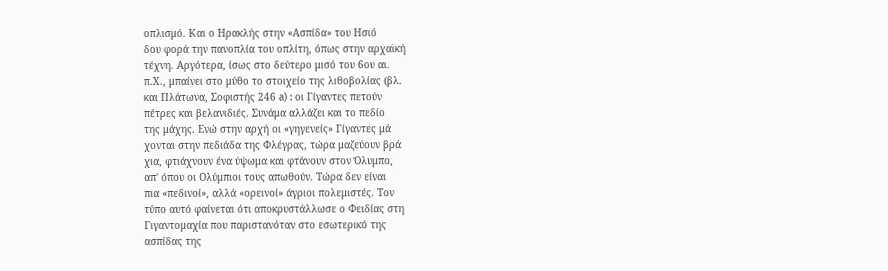οπλισμό. Και ο Ηρακλής στην «Ασπίδα» του Ησιό
δου φορά την πανοπλία του οπλίτη, όπως στην αρχαϊκή
τέχνη. Αργότερα, ίσως στο δεύτερο μισό του 6ου αι.
π.Χ., μπαίνει στο μύθο το στοιχείο της λιθοβολίας (βλ.
και Πλάτωνα, Σοφιστής 246 a) : οι Γίγαντες πετούν
πέτρες και βελανιδιές. Συνάμα αλλάζει και το πεδίο
της μάχης. Ενώ στην αρχή οι «γηγενείς» Γίγαντες μά
χονται στην πεδιάδα της Φλέγρας, τώρα μαζεύουν βρά
χια, φτιάχνουν ένα ύψωμα και φτάνουν στον Όλυμπο,
απ' όπου οι Ολύμπιοι τους απωθούν. Τώρα δεν είναι
πια «πεδινοί», αλλά «ορεινοί» άγριοι πολεμιστές. Τον
τύπο αυτό φαίνεται ότι αποκρυστάλλωσε ο Φειδίας στη
Γιγαντομαχία που παριστανόταν στο εσωτερικό της
ασπίδας της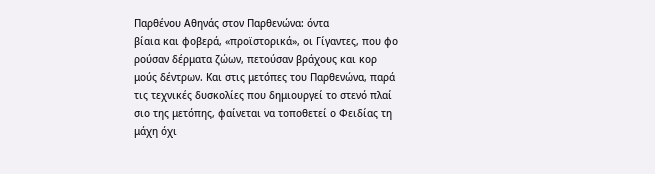Παρθένου Αθηνάς στον Παρθενώνα: όντα
βίαια και φοβερά, «προϊστορικά», οι Γίγαντες, που φο
ρούσαν δέρματα ζώων, πετούσαν βράχους και κορ
μούς δέντρων. Και στις μετόπες του Παρθενώνα, παρά
τις τεχνικές δυσκολίες που δημιουργεί το στενό πλαί
σιο της μετόπης, φαίνεται να τοποθετεί ο Φειδίας τη
μάχη όχι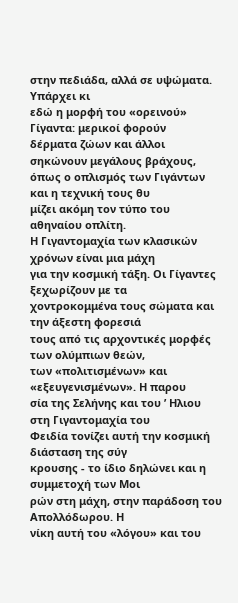στην πεδιάδα, αλλά σε υψώματα. Υπάρχει κι
εδώ η μορφή του «ορεινού» Γίγαντα: μερικοί φορούν
δέρματα ζώων και άλλοι σηκώνουν μεγάλους βράχους,
όπως ο οπλισμός των Γιγάντων και η τεχνική τους θυ
μίζει ακόμη τον τύπο του αθηναίου οπλίτη.
Η Γιγαντομαχία των κλασικών χρόνων είναι μια μάχη
για την κοσμική τάξη. Οι Γίγαντες ξεχωρίζουν με τα
χοντροκομμένα τους σώματα και την άξεστη φορεσιά
τους από τις αρχοντικές μορφές των ολύμπιων θεών,
των «πολιτισμένων» και «εξευγενισμένων». Η παρου
σία της Σελήνης και του ’ Ηλιου στη Γιγαντομαχία του
Φειδία τονίζει αυτή την κοσμική διάσταση της σύγ
κρουσης - το ίδιο δηλώνει και η συμμετοχή των Μοι
ρών στη μάχη, στην παράδοση του Απολλόδωρου. Η
νίκη αυτή του «λόγου» και του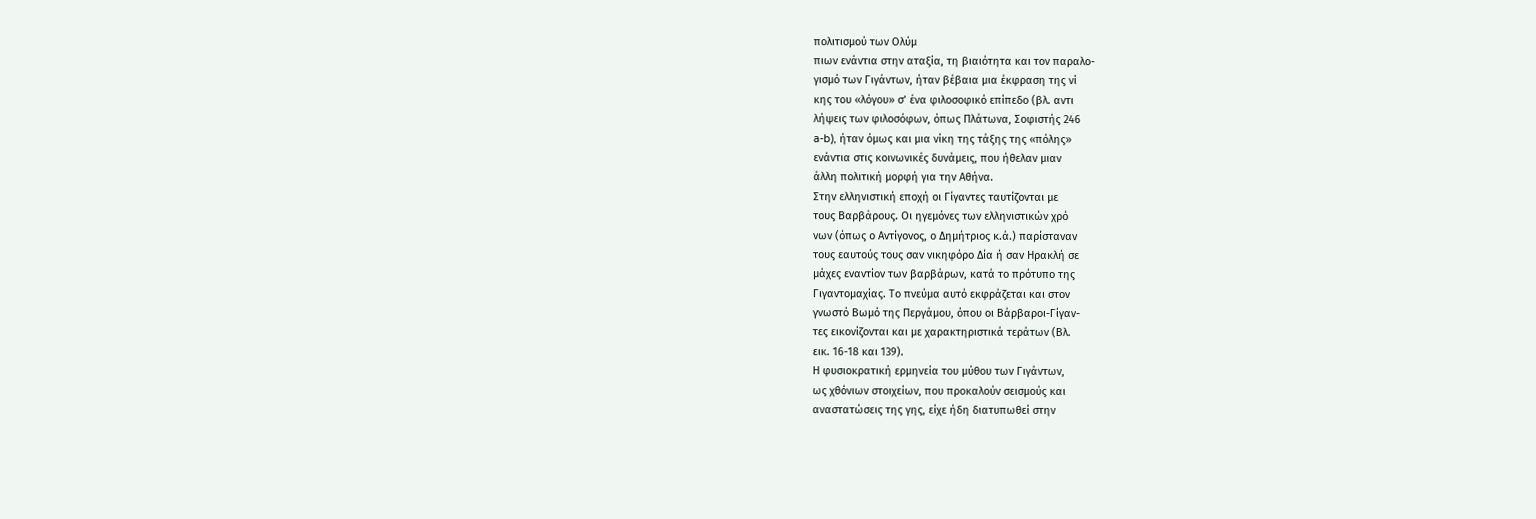πολιτισμού των Ολύμ
πιων ενάντια στην αταξία, τη βιαιότητα και τον παραλο-
γισμό των Γιγάντων, ήταν βέβαια μια έκφραση της νί
κης του «λόγου» σ’ ένα φιλοσοφικό επίπεδο (βλ. αντι
λήψεις των φιλοσόφων, όπως Πλάτωνα, Σοφιστής 246
a-b), ήταν όμως και μια νίκη της τάξης της «πόλης»
ενάντια στις κοινωνικές δυνάμεις, που ήθελαν μιαν
άλλη πολιτική μορφή για την Αθήνα.
Στην ελληνιστική εποχή οι Γίγαντες ταυτίζονται με
τους Βαρβάρους. Οι ηγεμόνες των ελληνιστικών χρό
νων (όπως ο Αντίγονος, ο Δημήτριος κ.ά.) παρίσταναν
τους εαυτούς τους σαν νικηφόρο Δία ή σαν Ηρακλή σε
μάχες εναντίον των βαρβάρων, κατά το πρότυπο της
Γιγαντομαχίας. Το πνεύμα αυτό εκφράζεται και στον
γνωστό Βωμό της Περγάμου, όπου οι Βάρβαροι-Γίγαν-
τες εικονίζονται και με χαρακτηριστικά τεράτων (Βλ.
εικ. 16-18 και 139).
Η φυσιοκρατική ερμηνεία του μύθου των Γιγάντων,
ως χθόνιων στοιχείων, που προκαλούν σεισμούς και
αναστατώσεις της γης, είχε ήδη διατυπωθεί στην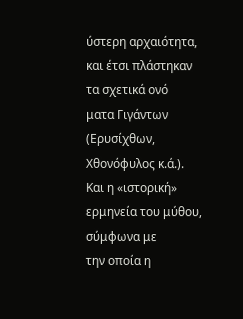ύστερη αρχαιότητα, και έτσι πλάστηκαν τα σχετικά ονό
ματα Γιγάντων (Ερυσίχθων, Χθονόφυλος κ.ά.).
Και η «ιστορική» ερμηνεία του μύθου, σύμφωνα με
την οποία η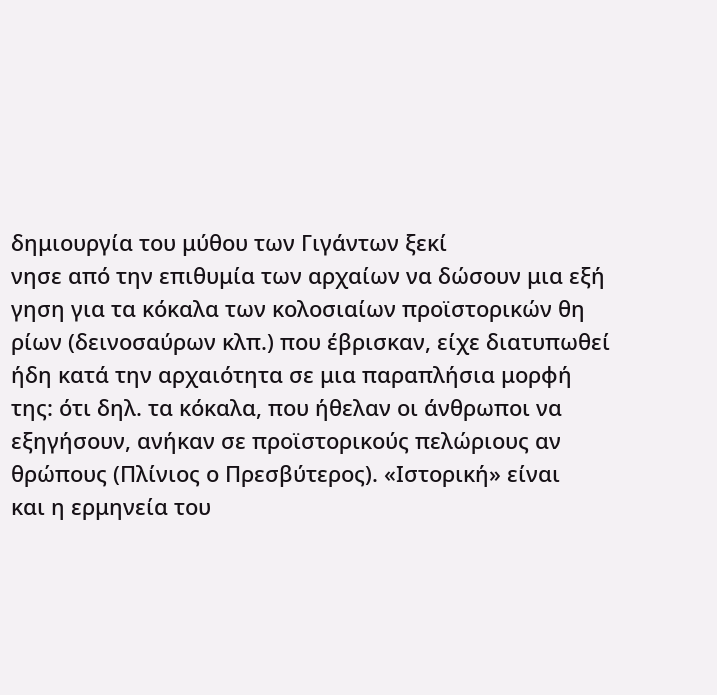δημιουργία του μύθου των Γιγάντων ξεκί
νησε από την επιθυμία των αρχαίων να δώσουν μια εξή
γηση για τα κόκαλα των κολοσιαίων προϊστορικών θη
ρίων (δεινοσαύρων κλπ.) που έβρισκαν, είχε διατυπωθεί
ήδη κατά την αρχαιότητα σε μια παραπλήσια μορφή
της: ότι δηλ. τα κόκαλα, που ήθελαν οι άνθρωποι να
εξηγήσουν, ανήκαν σε προϊστορικούς πελώριους αν
θρώπους (Πλίνιος ο Πρεσβύτερος). «Ιστορική» είναι
και η ερμηνεία του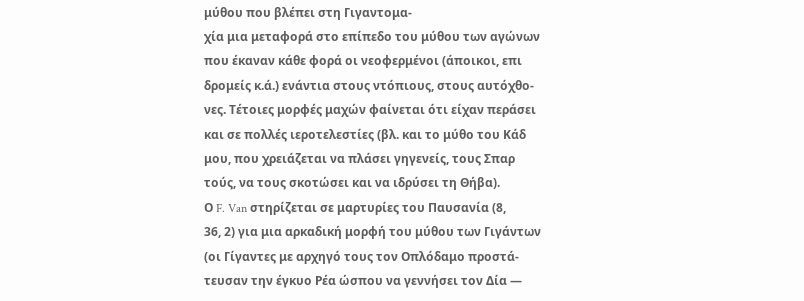μύθου που βλέπει στη Γιγαντομα-
χία μια μεταφορά στο επίπεδο του μύθου των αγώνων
που έκαναν κάθε φορά οι νεοφερμένοι (άποικοι, επι
δρομείς κ.ά.) ενάντια στους ντόπιους, στους αυτόχθο-
νες. Τέτοιες μορφές μαχών φαίνεται ότι είχαν περάσει
και σε πολλές ιεροτελεστίες (βλ. και το μύθο του Κάδ
μου, που χρειάζεται να πλάσει γηγενείς, τους Σπαρ
τούς, να τους σκοτώσει και να ιδρύσει τη Θήβα).
Ο F. Van στηρίζεται σε μαρτυρίες του Παυσανία (8,
36, 2) για μια αρκαδική μορφή του μύθου των Γιγάντων
(οι Γίγαντες με αρχηγό τους τον Οπλόδαμο προστά-
τευσαν την έγκυο Ρέα ώσπου να γεννήσει τον Δία —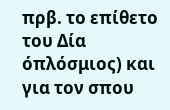πρβ. το επίθετο του Δία όπλόσμιος) και για τον σπου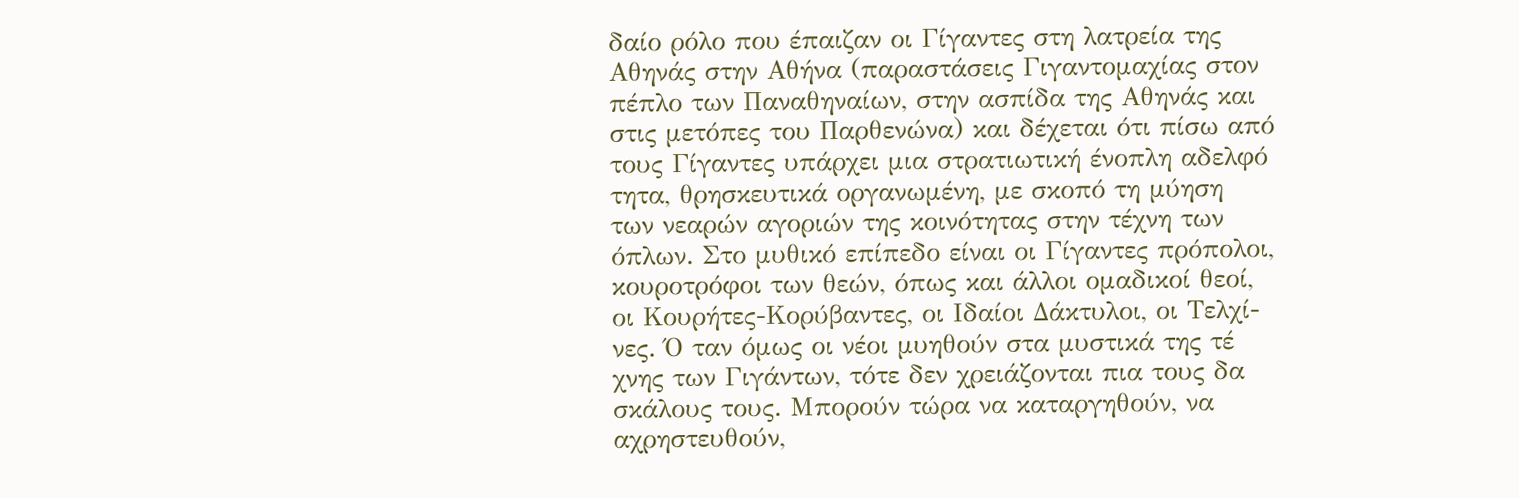δαίο ρόλο που έπαιζαν οι Γίγαντες στη λατρεία της
Αθηνάς στην Αθήνα (παραστάσεις Γιγαντομαχίας στον
πέπλο των Παναθηναίων, στην ασπίδα της Αθηνάς και
στις μετόπες του Παρθενώνα) και δέχεται ότι πίσω από
τους Γίγαντες υπάρχει μια στρατιωτική ένοπλη αδελφό
τητα, θρησκευτικά οργανωμένη, με σκοπό τη μύηση
των νεαρών αγοριών της κοινότητας στην τέχνη των
όπλων. Στο μυθικό επίπεδο είναι οι Γίγαντες πρόπολοι,
κουροτρόφοι των θεών, όπως και άλλοι ομαδικοί θεοί,
οι Κουρήτες-Κορύβαντες, οι Ιδαίοι Δάκτυλοι, οι Τελχί-
νες. Ό ταν όμως οι νέοι μυηθούν στα μυστικά της τέ
χνης των Γιγάντων, τότε δεν χρειάζονται πια τους δα
σκάλους τους. Μπορούν τώρα να καταργηθούν, να
αχρηστευθούν,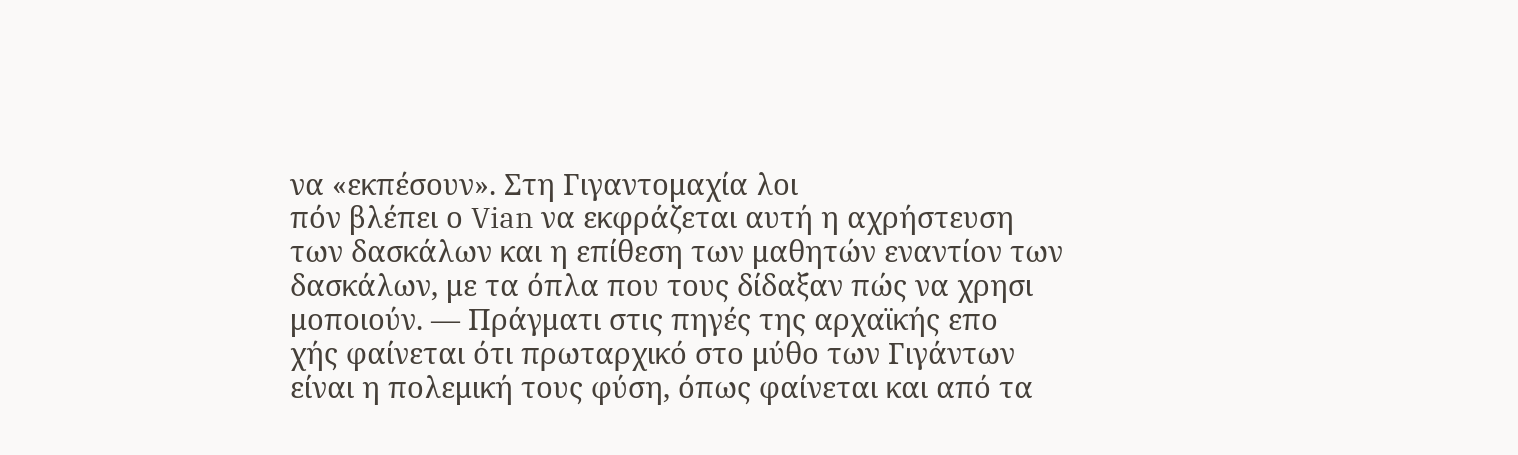να «εκπέσουν». Στη Γιγαντομαχία λοι
πόν βλέπει ο Vian να εκφράζεται αυτή η αχρήστευση
των δασκάλων και η επίθεση των μαθητών εναντίον των
δασκάλων, με τα όπλα που τους δίδαξαν πώς να χρησι
μοποιούν. — Πράγματι στις πηγές της αρχαϊκής επο
χής φαίνεται ότι πρωταρχικό στο μύθο των Γιγάντων
είναι η πολεμική τους φύση, όπως φαίνεται και από τα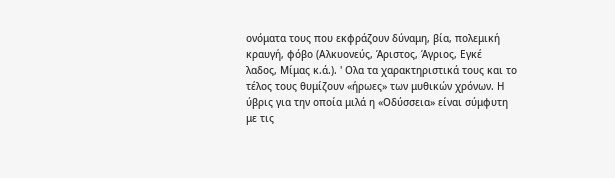ονόματα τους που εκφράζουν δύναμη, βία, πολεμική
κραυγή, φόβο (Αλκυονεύς, Άριστος, Άγριος, Εγκέ
λαδος, Μίμας κ.ά.). ' Ολα τα χαρακτηριστικά τους και το
τέλος τους θυμίζουν «ήρωες» των μυθικών χρόνων. Η
ύβρις για την οποία μιλά η «Οδύσσεια» είναι σύμφυτη
με τις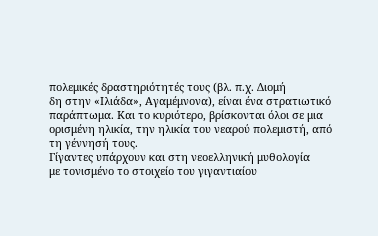πολεμικές δραστηριότητές τους (βλ. π.χ. Διομή
δη στην «Ιλιάδα», Αγαμέμνονα), είναι ένα στρατιωτικό
παράπτωμα. Και το κυριότερο, βρίσκονται όλοι σε μια
ορισμένη ηλικία, την ηλικία του νεαρού πολεμιστή, από
τη γέννησή τους.
Γίγαντες υπάρχουν και στη νεοελληνική μυθολογία
με τονισμένο το στοιχείο του γιγαντιαίου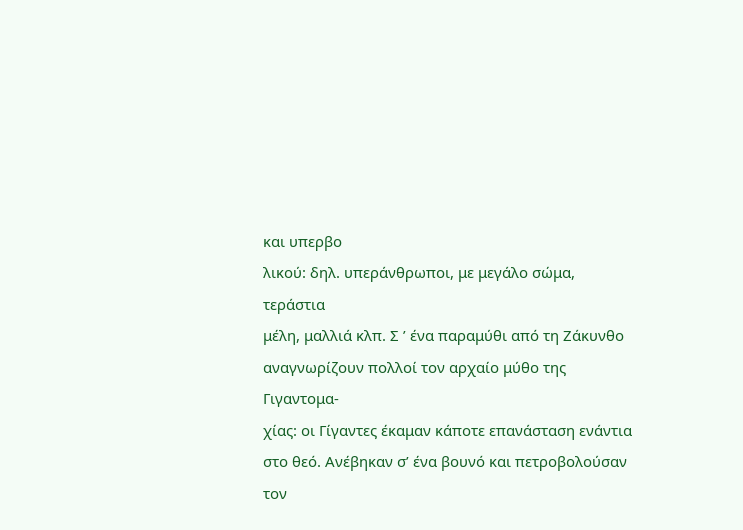και υπερβο
λικού: δηλ. υπεράνθρωποι, με μεγάλο σώμα, τεράστια
μέλη, μαλλιά κλπ. Σ ’ ένα παραμύθι από τη Ζάκυνθο
αναγνωρίζουν πολλοί τον αρχαίο μύθο της Γιγαντομα-
χίας: οι Γίγαντες έκαμαν κάποτε επανάσταση ενάντια
στο θεό. Ανέβηκαν σ’ ένα βουνό και πετροβολούσαν
τον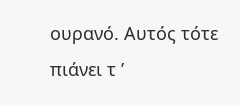ουρανό. Αυτός τότε πιάνει τ ’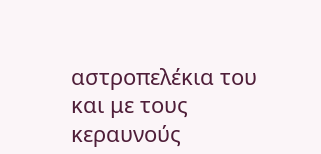αστροπελέκια του
και με τους κεραυνούς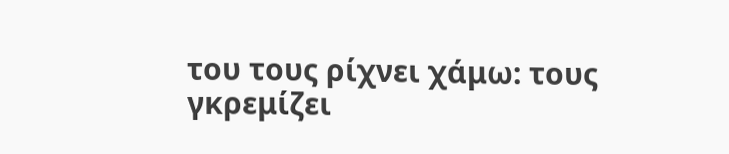του τους ρίχνει χάμω: τους
γκρεμίζει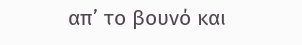απ’ το βουνό και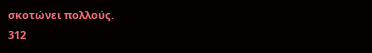σκοτώνει πολλούς.
312